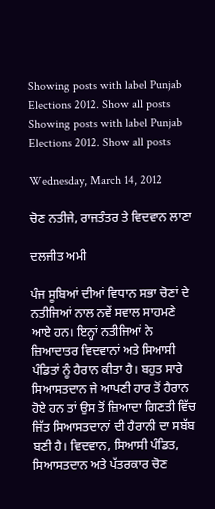Showing posts with label Punjab Elections 2012. Show all posts
Showing posts with label Punjab Elections 2012. Show all posts

Wednesday, March 14, 2012

ਚੋਣ ਨਤੀਜੇ, ਰਾਜਤੰਤਰ ਤੇ ਵਿਦਵਾਨ ਲਾਣਾ

ਦਲਜੀਤ ਅਮੀ

ਪੰਜ ਸੂਬਿਆਂ ਦੀਆਂ ਵਿਧਾਨ ਸਭਾ ਚੋਣਾਂ ਦੇ ਨਤੀਜਿਆਂ ਨਾਲ ਨਵੇਂ ਸਵਾਲ ਸਾਹਮਣੇ ਆਏ ਹਨ। ਇਨ੍ਹਾਂ ਨਤੀਜਿਆਂ ਨੇ ਜ਼ਿਆਦਾਤਰ ਵਿਦਵਾਨਾਂ ਅਤੇ ਸਿਆਸੀ ਪੰਡਿਤਾਂ ਨੂੰ ਹੈਰਾਨ ਕੀਤਾ ਹੈ। ਬਹੁਤ ਸਾਰੇ ਸਿਆਸਤਦਾਨ ਜੇ ਆਪਣੀ ਹਾਰ ਤੋਂ ਹੈਰਾਨ ਹੋਏ ਹਨ ਤਾਂ ਉਸ ਤੋਂ ਜ਼ਿਆਦਾ ਗਿਣਤੀ ਵਿੱਚ ਜਿੱਤ ਸਿਆਸਤਦਾਨਾਂ ਦੀ ਹੈਰਾਨੀ ਦਾ ਸਬੱਬ ਬਣੀ ਹੈ। ਵਿਦਵਾਨ, ਸਿਆਸੀ ਪੰਡਿਤ, ਸਿਆਸਤਦਾਨ ਅਤੇ ਪੱਤਰਕਾਰ ਚੋਣ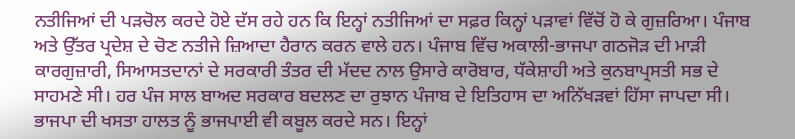ਨਤੀਜਿਆਂ ਦੀ ਪੜਚੋਲ ਕਰਦੇ ਹੋਏ ਦੱਸ ਰਹੇ ਹਨ ਕਿ ਇਨ੍ਹਾਂ ਨਤੀਜਿਆਂ ਦਾ ਸਫ਼ਰ ਕਿਨ੍ਹਾਂ ਪੜਾਵਾਂ ਵਿੱਚੋਂ ਹੋ ਕੇ ਗੁਜ਼ਰਿਆ। ਪੰਜਾਬ ਅਤੇ ਉੱਤਰ ਪ੍ਰਦੇਸ਼ ਦੇ ਚੋਣ ਨਤੀਜੇ ਜ਼ਿਆਦਾ ਹੈਰਾਨ ਕਰਨ ਵਾਲੇ ਹਨ। ਪੰਜਾਬ ਵਿੱਚ ਅਕਾਲੀ-ਭਾਜਪਾ ਗਠਜੋੜ ਦੀ ਮਾੜੀ ਕਾਰਗੁਜ਼ਾਰੀ, ਸਿਆਸਤਦਾਨਾਂ ਦੇ ਸਰਕਾਰੀ ਤੰਤਰ ਦੀ ਮੱਦਦ ਨਾਲ ਉਸਾਰੇ ਕਾਰੋਬਾਰ, ਧੱਕੇਸ਼ਾਹੀ ਅਤੇ ਕੁਨਬਾਪ੍ਰਸਤੀ ਸਭ ਦੇ ਸਾਹਮਣੇ ਸੀ। ਹਰ ਪੰਜ ਸਾਲ ਬਾਅਦ ਸਰਕਾਰ ਬਦਲਣ ਦਾ ਰੁਝਾਨ ਪੰਜਾਬ ਦੇ ਇਤਿਹਾਸ ਦਾ ਅਨਿੱਖੜਵਾਂ ਹਿੱਸਾ ਜਾਪਦਾ ਸੀ। ਭਾਜਪਾ ਦੀ ਖਸਤਾ ਹਾਲਤ ਨੂੰ ਭਾਜਪਾਈ ਵੀ ਕਬੂਲ ਕਰਦੇ ਸਨ। ਇਨ੍ਹਾਂ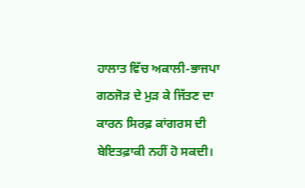ਹਾਲਾਤ ਵਿੱਚ ਅਕਾਲੀ-ਭਾਜਪਾ ਗਠਜੋੜ ਦੇ ਮੁੜ ਕੇ ਜਿੱਤਣ ਦਾ ਕਾਰਨ ਸਿਰਫ਼ ਕਾਂਗਰਸ ਦੀ ਬੇਇਤਫ਼ਾਕੀ ਨਹੀਂ ਹੋ ਸਕਦੀ।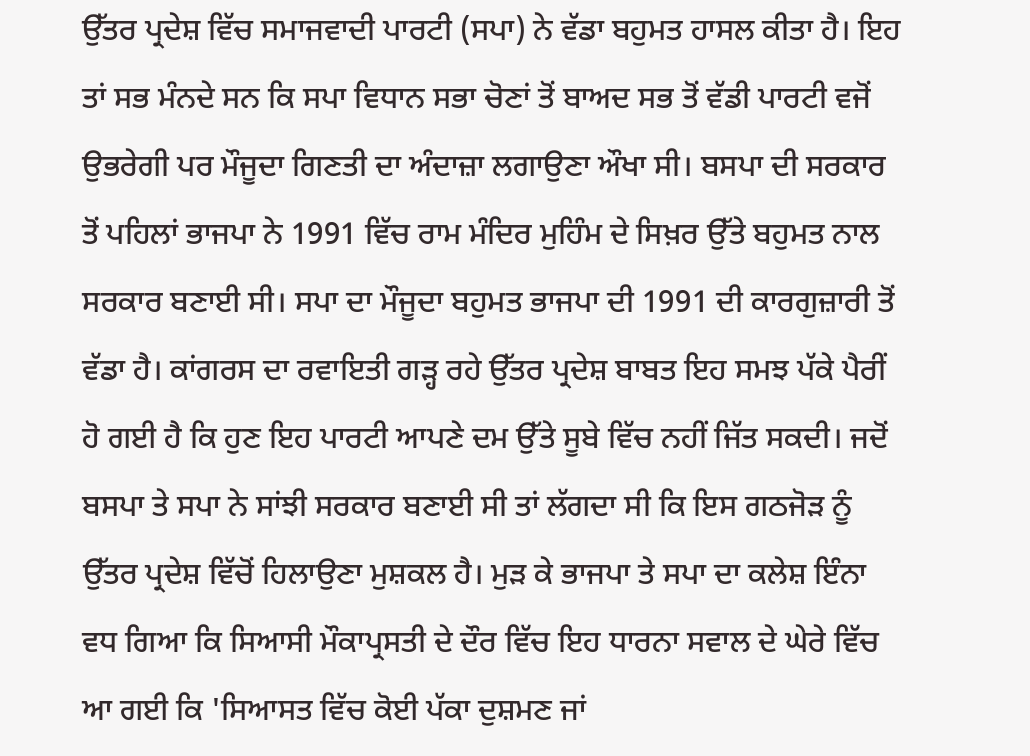ਉੱਤਰ ਪ੍ਰਦੇਸ਼ ਵਿੱਚ ਸਮਾਜਵਾਦੀ ਪਾਰਟੀ (ਸਪਾ) ਨੇ ਵੱਡਾ ਬਹੁਮਤ ਹਾਸਲ ਕੀਤਾ ਹੈ। ਇਹ ਤਾਂ ਸਭ ਮੰਨਦੇ ਸਨ ਕਿ ਸਪਾ ਵਿਧਾਨ ਸਭਾ ਚੋਣਾਂ ਤੋਂ ਬਾਅਦ ਸਭ ਤੋਂ ਵੱਡੀ ਪਾਰਟੀ ਵਜੋਂ ਉਭਰੇਗੀ ਪਰ ਮੌਜੂਦਾ ਗਿਣਤੀ ਦਾ ਅੰਦਾਜ਼ਾ ਲਗਾਉਣਾ ਔਖਾ ਸੀ। ਬਸਪਾ ਦੀ ਸਰਕਾਰ ਤੋਂ ਪਹਿਲਾਂ ਭਾਜਪਾ ਨੇ 1991 ਵਿੱਚ ਰਾਮ ਮੰਦਿਰ ਮੁਹਿੰਮ ਦੇ ਸਿਖ਼ਰ ਉੱਤੇ ਬਹੁਮਤ ਨਾਲ ਸਰਕਾਰ ਬਣਾਈ ਸੀ। ਸਪਾ ਦਾ ਮੌਜੂਦਾ ਬਹੁਮਤ ਭਾਜਪਾ ਦੀ 1991 ਦੀ ਕਾਰਗੁਜ਼ਾਰੀ ਤੋਂ ਵੱਡਾ ਹੈ। ਕਾਂਗਰਸ ਦਾ ਰਵਾਇਤੀ ਗੜ੍ਹ ਰਹੇ ਉੱਤਰ ਪ੍ਰਦੇਸ਼ ਬਾਬਤ ਇਹ ਸਮਝ ਪੱਕੇ ਪੈਰੀਂ ਹੋ ਗਈ ਹੈ ਕਿ ਹੁਣ ਇਹ ਪਾਰਟੀ ਆਪਣੇ ਦਮ ਉੱਤੇ ਸੂਬੇ ਵਿੱਚ ਨਹੀਂ ਜਿੱਤ ਸਕਦੀ। ਜਦੋਂ ਬਸਪਾ ਤੇ ਸਪਾ ਨੇ ਸਾਂਝੀ ਸਰਕਾਰ ਬਣਾਈ ਸੀ ਤਾਂ ਲੱਗਦਾ ਸੀ ਕਿ ਇਸ ਗਠਜੋੜ ਨੂੰ ਉੱਤਰ ਪ੍ਰਦੇਸ਼ ਵਿੱਚੋਂ ਹਿਲਾਉਣਾ ਮੁਸ਼ਕਲ ਹੈ। ਮੁੜ ਕੇ ਭਾਜਪਾ ਤੇ ਸਪਾ ਦਾ ਕਲੇਸ਼ ਇੰਨਾ ਵਧ ਗਿਆ ਕਿ ਸਿਆਸੀ ਮੌਕਾਪ੍ਰਸਤੀ ਦੇ ਦੌਰ ਵਿੱਚ ਇਹ ਧਾਰਨਾ ਸਵਾਲ ਦੇ ਘੇਰੇ ਵਿੱਚ ਆ ਗਈ ਕਿ 'ਸਿਆਸਤ ਵਿੱਚ ਕੋਈ ਪੱਕਾ ਦੁਸ਼ਮਣ ਜਾਂ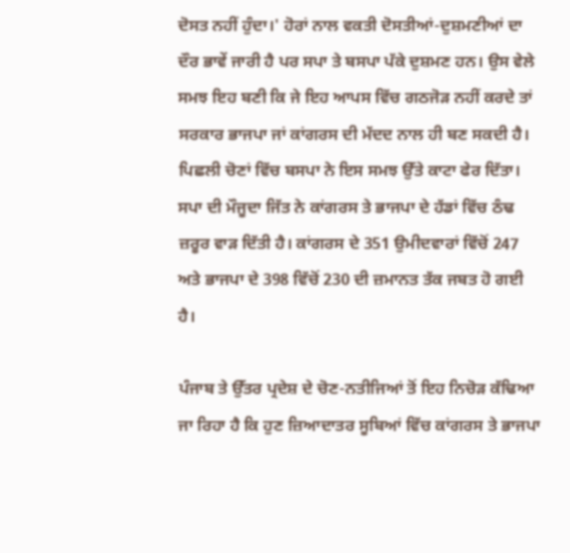ਦੋਸਤ ਨਹੀਂ ਹੁੰਦਾ।' ਹੋਰਾਂ ਨਾਲ ਵਕਤੀ ਦੋਸਤੀਆਂ-ਦੁਸ਼ਮਣੀਆਂ ਦਾ ਦੌਰ ਭਾਵੇਂ ਜਾਰੀ ਹੈ ਪਰ ਸਪਾ ਤੇ ਬਸਪਾ ਪੱਕੇ ਦੁਸ਼ਮਣ ਹਨ। ਉਸ ਵੇਲੇ ਸਮਝ ਇਹ ਬਣੀ ਕਿ ਜੇ ਇਹ ਆਪਸ ਵਿੱਚ ਗਠਜੋੜ ਨਹੀਂ ਕਰਦੇ ਤਾਂ ਸਰਕਾਰ ਭਾਜਪਾ ਜਾਂ ਕਾਂਗਰਸ ਦੀ ਮੱਦਦ ਨਾਲ ਹੀ ਬਣ ਸਕਦੀ ਹੈ। ਪਿਛਲੀ ਚੋਣਾਂ ਵਿੱਚ ਬਸਪਾ ਨੇ ਇਸ ਸਮਝ ਉੱਤੇ ਕਾਟਾ ਫੇਰ ਦਿੱਤਾ। ਸਪਾ ਦੀ ਮੌਜੂਦਾ ਜਿੱਤ ਨੇ ਕਾਂਗਰਸ ਤੇ ਭਾਜਪਾ ਦੇ ਹੱਡਾਂ ਵਿੱਚ ਠੰਢ ਜ਼ਰੂਰ ਵਾੜ ਦਿੱਤੀ ਹੈ। ਕਾਂਗਰਸ ਦੇ 351 ਉਮੀਦਵਾਰਾਂ ਵਿੱਚੋਂ 247 ਅਤੇ ਭਾਜਪਾ ਦੇ 398 ਵਿੱਚੋਂ 230 ਦੀ ਜ਼ਮਾਨਤ ਤੱਕ ਜਬਤ ਹੋ ਗਈ ਹੈ।

ਪੰਜਾਬ ਤੇ ਉੱਤਰ ਪ੍ਰਦੇਸ਼ ਦੇ ਚੋਣ-ਨਤੀਜਿਆਂ ਤੋਂ ਇਹ ਨਿਚੋੜ ਕੱਢਿਆ ਜਾ ਰਿਹਾ ਹੈ ਕਿ ਹੁਣ ਜ਼ਿਆਦਾਤਰ ਸੂਬਿਆਂ ਵਿੱਚ ਕਾਂਗਰਸ ਤੇ ਭਾਜਪਾ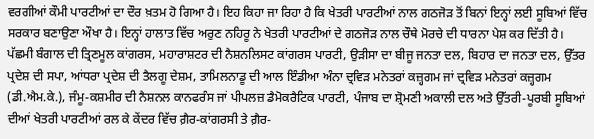ਵਰਗੀਆਂ ਕੌਮੀ ਪਾਰਟੀਆਂ ਦਾ ਦੌਰ ਖ਼ਤਮ ਹੋ ਗਿਆ ਹੈ। ਇਹ ਕਿਹਾ ਜਾ ਰਿਹਾ ਹੈ ਕਿ ਖੇਤਰੀ ਪਾਰਟੀਆਂ ਨਾਲ ਗਠਜੋੜ ਤੋਂ ਬਿਨਾਂ ਇਨ੍ਹਾਂ ਲਈ ਸੂਬਿਆਂ ਵਿੱਚ ਸਰਕਾਰ ਬਣਾਉਣਾ ਔਖਾ ਹੈ। ਇਨ੍ਹਾਂ ਹਾਲਾਤ ਵਿੱਚ ਅਰੁਣ ਨਹਿਰੂ ਨੇ ਖੇਤਰੀ ਪਾਰਟੀਆਂ ਦੇ ਗਠਜੋੜ ਨਾਲ ਚੌਥੇ ਮੋਰਚੇ ਦੀ ਧਾਰਨਾ ਪੇਸ਼ ਕਰ ਦਿੱਤੀ ਹੈ। ਪੱਛਮੀ ਬੰਗਾਲ ਦੀ ਤ੍ਰਿਣਮੂਲ ਕਾਂਗਰਸ, ਮਹਾਰਾਸ਼ਟਰ ਦੀ ਨੈਸ਼ਨਲਿਸਟ ਕਾਂਗਰਸ ਪਾਰਟੀ, ਉੜੀਸਾ ਦਾ ਬੀਜੂ ਜਨਤਾ ਦਲ, ਬਿਹਾਰ ਦਾ ਜਨਤਾ ਦਲ, ਉੱਤਰ ਪ੍ਰਦੇਸ਼ ਦੀ ਸਪਾ, ਆਂਧਰਾ ਪ੍ਰਦੇਸ਼ ਦੀ ਤੈਲਗੂ ਦੇਸ਼ਮ, ਤਾਮਿਲਨਾਡੂ ਦੀ ਆਲ ਇੰਡੀਆ ਅੰਨਾ ਦ੍ਰਵਿੜ ਮਨੇਤਰਾਂ ਕਜ਼੍ਹਗਮ ਜਾਂ ਦ੍ਰਵਿੜ ਮਨੇਤਰਾਂ ਕਜ਼੍ਹਗਮ (ਡੀ.ਐਮ.ਕੇ.), ਜੰਮੂ-ਕਸ਼ਮੀਰ ਦੀ ਨੈਸ਼ਨਲ ਕਾਨਫਰੰਸ ਜਾਂ ਪੀਪਲਜ਼ ਡੈਮੋਕਰੈਟਿਕ ਪਾਰਟੀ, ਪੰਜਾਬ ਦਾ ਸ਼੍ਰੋਮਣੀ ਅਕਾਲੀ ਦਲ ਅਤੇ ਉੱਤਰੀ-ਪੂਰਬੀ ਸੂਬਿਆਂ ਦੀਆਂ ਖੇਤਰੀ ਪਾਰਟੀਆਂ ਰਲ ਕੇ ਕੇਂਦਰ ਵਿੱਚ ਗ਼ੈਰ-ਕਾਂਗਰਸੀ ਤੇ ਗ਼ੈਰ-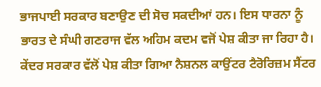ਭਾਜਪਾਈ ਸਰਕਾਰ ਬਣਾਉਣ ਦੀ ਸੋਚ ਸਕਦੀਆਂ ਹਨ। ਇਸ ਧਾਰਨਾ ਨੂੰ ਭਾਰਤ ਦੇ ਸੰਘੀ ਗਣਰਾਜ ਵੱਲ ਅਹਿਮ ਕਦਮ ਵਜੋਂ ਪੇਸ਼ ਕੀਤਾ ਜਾ ਰਿਹਾ ਹੈ। ਕੇਂਦਰ ਸਰਕਾਰ ਵੱਲੋਂ ਪੇਸ਼ ਕੀਤਾ ਗਿਆ ਨੈਸ਼ਨਲ ਕਾਉਂਟਰ ਟੈਰੋਰਿਜ਼ਮ ਸੈਂਟਰ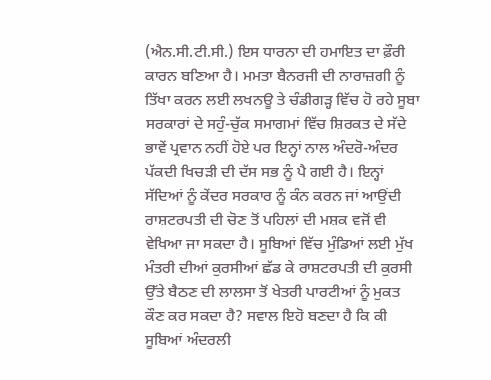(ਐਨ.ਸੀ.ਟੀ.ਸੀ.) ਇਸ ਧਾਰਨਾ ਦੀ ਹਮਾਇਤ ਦਾ ਫ਼ੌਰੀ ਕਾਰਨ ਬਣਿਆ ਹੈ। ਮਮਤਾ ਬੈਨਰਜੀ ਦੀ ਨਾਰਾਜ਼ਗੀ ਨੂੰ ਤਿੱਖਾ ਕਰਨ ਲਈ ਲਖਨਊ ਤੇ ਚੰਡੀਗੜ੍ਹ ਵਿੱਚ ਹੋ ਰਹੇ ਸੂਬਾ ਸਰਕਾਰਾਂ ਦੇ ਸਹੁੰ-ਚੁੱਕ ਸਮਾਗਮਾਂ ਵਿੱਚ ਸ਼ਿਰਕਤ ਦੇ ਸੱਦੇ ਭਾਵੇਂ ਪ੍ਰਵਾਨ ਨਹੀਂ ਹੋਏ ਪਰ ਇਨ੍ਹਾਂ ਨਾਲ ਅੰਦਰੋ-ਅੰਦਰ ਪੱਕਦੀ ਖਿਚੜੀ ਦੀ ਦੱਸ ਸਭ ਨੂੰ ਪੈ ਗਈ ਹੈ। ਇਨ੍ਹਾਂ ਸੱਦਿਆਂ ਨੂੰ ਕੇਂਦਰ ਸਰਕਾਰ ਨੂੰ ਕੰਨ ਕਰਨ ਜਾਂ ਆਉਂਦੀ ਰਾਸ਼ਟਰਪਤੀ ਦੀ ਚੋਣ ਤੋਂ ਪਹਿਲਾਂ ਦੀ ਮਸ਼ਕ ਵਜੋਂ ਵੀ ਵੇਖਿਆ ਜਾ ਸਕਦਾ ਹੈ। ਸੂਬਿਆਂ ਵਿੱਚ ਮੁੰਡਿਆਂ ਲਈ ਮੁੱਖ ਮੰਤਰੀ ਦੀਆਂ ਕੁਰਸੀਆਂ ਛੱਡ ਕੇ ਰਾਸ਼ਟਰਪਤੀ ਦੀ ਕੁਰਸੀ ਉੱਤੇ ਬੈਠਣ ਦੀ ਲਾਲਸਾ ਤੋਂ ਖੇਤਰੀ ਪਾਰਟੀਆਂ ਨੂੰ ਮੁਕਤ ਕੌਣ ਕਰ ਸਕਦਾ ਹੈ? ਸਵਾਲ ਇਹੋ ਬਣਦਾ ਹੈ ਕਿ ਕੀ ਸੂਬਿਆਂ ਅੰਦਰਲੀ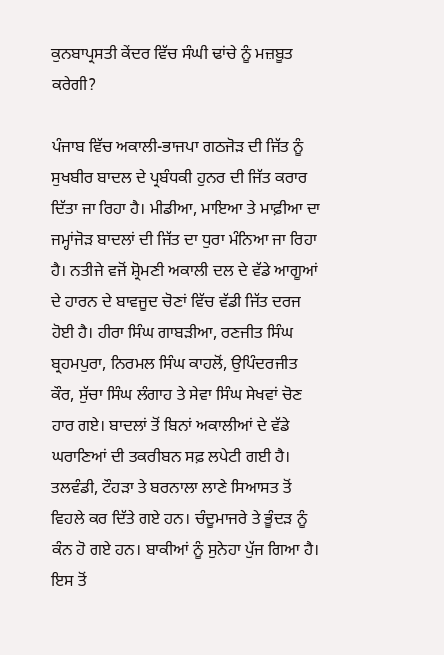ਕੁਨਬਾਪ੍ਰਸਤੀ ਕੇਂਦਰ ਵਿੱਚ ਸੰਘੀ ਢਾਂਚੇ ਨੂੰ ਮਜ਼ਬੂਤ ਕਰੇਗੀ?

ਪੰਜਾਬ ਵਿੱਚ ਅਕਾਲੀ-ਭਾਜਪਾ ਗਠਜੋੜ ਦੀ ਜਿੱਤ ਨੂੰ ਸੁਖਬੀਰ ਬਾਦਲ ਦੇ ਪ੍ਰਬੰਧਕੀ ਹੁਨਰ ਦੀ ਜਿੱਤ ਕਰਾਰ ਦਿੱਤਾ ਜਾ ਰਿਹਾ ਹੈ। ਮੀਡੀਆ, ਮਾਇਆ ਤੇ ਮਾਫ਼ੀਆ ਦਾ ਜਮ੍ਹਾਂਜੋੜ ਬਾਦਲਾਂ ਦੀ ਜਿੱਤ ਦਾ ਧੁਰਾ ਮੰਨਿਆ ਜਾ ਰਿਹਾ ਹੈ। ਨਤੀਜੇ ਵਜੋਂ ਸ਼੍ਰੋਮਣੀ ਅਕਾਲੀ ਦਲ ਦੇ ਵੱਡੇ ਆਗੂਆਂ ਦੇ ਹਾਰਨ ਦੇ ਬਾਵਜੂਦ ਚੋਣਾਂ ਵਿੱਚ ਵੱਡੀ ਜਿੱਤ ਦਰਜ ਹੋਈ ਹੈ। ਹੀਰਾ ਸਿੰਘ ਗਾਬੜੀਆ, ਰਣਜੀਤ ਸਿੰਘ ਬ੍ਰਹਮਪੁਰਾ, ਨਿਰਮਲ ਸਿੰਘ ਕਾਹਲੋਂ, ਉਪਿੰਦਰਜੀਤ ਕੌਰ, ਸੁੱਚਾ ਸਿੰਘ ਲੰਗਾਹ ਤੇ ਸੇਵਾ ਸਿੰਘ ਸੇਖਵਾਂ ਚੋਣ ਹਾਰ ਗਏ। ਬਾਦਲਾਂ ਤੋਂ ਬਿਨਾਂ ਅਕਾਲੀਆਂ ਦੇ ਵੱਡੇ ਘਰਾਣਿਆਂ ਦੀ ਤਕਰੀਬਨ ਸਫ਼ ਲਪੇਟੀ ਗਈ ਹੈ। ਤਲਵੰਡੀ, ਟੌਹੜਾ ਤੇ ਬਰਨਾਲਾ ਲਾਣੇ ਸਿਆਸਤ ਤੋਂ ਵਿਹਲੇ ਕਰ ਦਿੱਤੇ ਗਏ ਹਨ। ਚੰਦੂਮਾਜਰੇ ਤੇ ਭੂੰਦੜ ਨੂੰ ਕੰਨ ਹੋ ਗਏ ਹਨ। ਬਾਕੀਆਂ ਨੂੰ ਸੁਨੇਹਾ ਪੁੱਜ ਗਿਆ ਹੈ। ਇਸ ਤੋਂ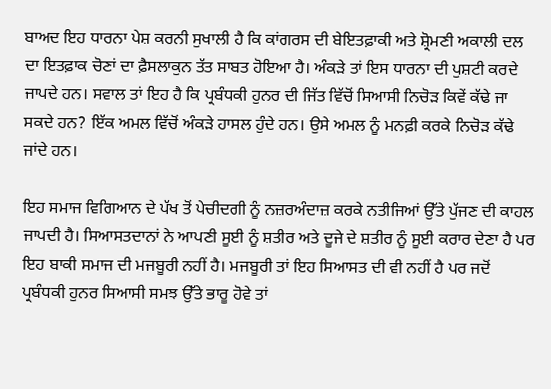ਬਾਅਦ ਇਹ ਧਾਰਨਾ ਪੇਸ਼ ਕਰਨੀ ਸੁਖਾਲੀ ਹੈ ਕਿ ਕਾਂਗਰਸ ਦੀ ਬੇਇਤਫ਼ਾਕੀ ਅਤੇ ਸ਼੍ਰੋਮਣੀ ਅਕਾਲੀ ਦਲ ਦਾ ਇਤਫ਼ਾਕ ਚੋਣਾਂ ਦਾ ਫ਼ੈਸਲਾਕੁਨ ਤੱਤ ਸਾਬਤ ਹੋਇਆ ਹੈ। ਅੰਕੜੇ ਤਾਂ ਇਸ ਧਾਰਨਾ ਦੀ ਪੁਸ਼ਟੀ ਕਰਦੇ ਜਾਪਦੇ ਹਨ। ਸਵਾਲ ਤਾਂ ਇਹ ਹੈ ਕਿ ਪ੍ਰਬੰਧਕੀ ਹੁਨਰ ਦੀ ਜਿੱਤ ਵਿੱਚੋਂ ਸਿਆਸੀ ਨਿਚੋੜ ਕਿਵੇਂ ਕੱਢੇ ਜਾ ਸਕਦੇ ਹਨ? ਇੱਕ ਅਮਲ ਵਿੱਚੋਂ ਅੰਕੜੇ ਹਾਸਲ ਹੁੰਦੇ ਹਨ। ਉਸੇ ਅਮਲ ਨੂੰ ਮਨਫ਼ੀ ਕਰਕੇ ਨਿਚੋੜ ਕੱਢੇ ਜਾਂਦੇ ਹਨ।

ਇਹ ਸਮਾਜ ਵਿਗਿਆਨ ਦੇ ਪੱਖ ਤੋਂ ਪੇਚੀਦਗੀ ਨੂੰ ਨਜ਼ਰਅੰਦਾਜ਼ ਕਰਕੇ ਨਤੀਜਿਆਂ ਉੱਤੇ ਪੁੱਜਣ ਦੀ ਕਾਹਲ ਜਾਪਦੀ ਹੈ। ਸਿਆਸਤਦਾਨਾਂ ਨੇ ਆਪਣੀ ਸੂਈ ਨੂੰ ਸ਼ਤੀਰ ਅਤੇ ਦੂਜੇ ਦੇ ਸ਼ਤੀਰ ਨੂੰ ਸੂਈ ਕਰਾਰ ਦੇਣਾ ਹੈ ਪਰ ਇਹ ਬਾਕੀ ਸਮਾਜ ਦੀ ਮਜਬੂਰੀ ਨਹੀਂ ਹੈ। ਮਜਬੂਰੀ ਤਾਂ ਇਹ ਸਿਆਸਤ ਦੀ ਵੀ ਨਹੀਂ ਹੈ ਪਰ ਜਦੋਂ ਪ੍ਰਬੰਧਕੀ ਹੁਨਰ ਸਿਆਸੀ ਸਮਝ ਉੱਤੇ ਭਾਰੂ ਹੋਵੇ ਤਾਂ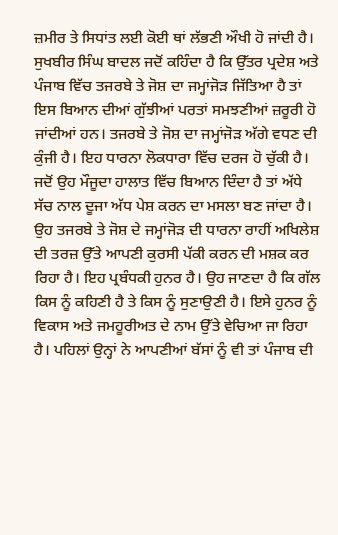ਜ਼ਮੀਰ ਤੇ ਸਿਧਾਂਤ ਲਈ ਕੋਈ ਥਾਂ ਲੱਭਣੀ ਔਖੀ ਹੋ ਜਾਂਦੀ ਹੈ। ਸੁਖਬੀਰ ਸਿੰਘ ਬਾਦਲ ਜਦੋਂ ਕਹਿੰਦਾ ਹੈ ਕਿ ਉੱਤਰ ਪ੍ਰਦੇਸ਼ ਅਤੇ ਪੰਜਾਬ ਵਿੱਚ ਤਜਰਬੇ ਤੇ ਜੋਸ਼ ਦਾ ਜਮ੍ਹਾਂਜੋੜ ਜਿੱਤਿਆ ਹੈ ਤਾਂ ਇਸ ਬਿਆਨ ਦੀਆਂ ਗੁੱਝੀਆਂ ਪਰਤਾਂ ਸਮਝਣੀਆਂ ਜ਼ਰੂਰੀ ਹੋ ਜਾਂਦੀਆਂ ਹਨ। ਤਜਰਬੇ ਤੇ ਜੋਸ਼ ਦਾ ਜਮ੍ਹਾਂਜੋੜ ਅੱਗੇ ਵਧਣ ਦੀ ਕੁੰਜੀ ਹੈ। ਇਹ ਧਾਰਨਾ ਲੋਕਧਾਰਾ ਵਿੱਚ ਦਰਜ ਹੋ ਚੁੱਕੀ ਹੈ। ਜਦੋਂ ਉਹ ਮੌਜੂਦਾ ਹਾਲਾਤ ਵਿੱਚ ਬਿਆਨ ਦਿੰਦਾ ਹੈ ਤਾਂ ਅੱਧੇ ਸੱਚ ਨਾਲ ਦੂਜਾ ਅੱਧ ਪੇਸ਼ ਕਰਨ ਦਾ ਮਸਲਾ ਬਣ ਜਾਂਦਾ ਹੈ। ਉਹ ਤਜਰਬੇ ਤੇ ਜੋਸ਼ ਦੇ ਜਮ੍ਹਾਂਜੋੜ ਦੀ ਧਾਰਨਾ ਰਾਹੀਂ ਅਖਿਲੇਸ਼ ਦੀ ਤਰਜ਼ ਉੱਤੇ ਆਪਣੀ ਕੁਰਸੀ ਪੱਕੀ ਕਰਨ ਦੀ ਮਸ਼ਕ ਕਰ ਰਿਹਾ ਹੈ। ਇਹ ਪ੍ਰਬੰਧਕੀ ਹੁਨਰ ਹੈ। ਉਹ ਜਾਣਦਾ ਹੈ ਕਿ ਗੱਲ ਕਿਸ ਨੂੰ ਕਹਿਣੀ ਹੈ ਤੇ ਕਿਸ ਨੂੰ ਸੁਣਾਉਣੀ ਹੈ। ਇਸੇ ਹੁਨਰ ਨੂੰ ਵਿਕਾਸ ਅਤੇ ਜਮਹੂਰੀਅਤ ਦੇ ਨਾਮ ਉੱਤੇ ਵੇਚਿਆ ਜਾ ਰਿਹਾ ਹੈ। ਪਹਿਲਾਂ ਉਨ੍ਹਾਂ ਨੇ ਆਪਣੀਆਂ ਬੱਸਾਂ ਨੂੰ ਵੀ ਤਾਂ ਪੰਜਾਬ ਦੀ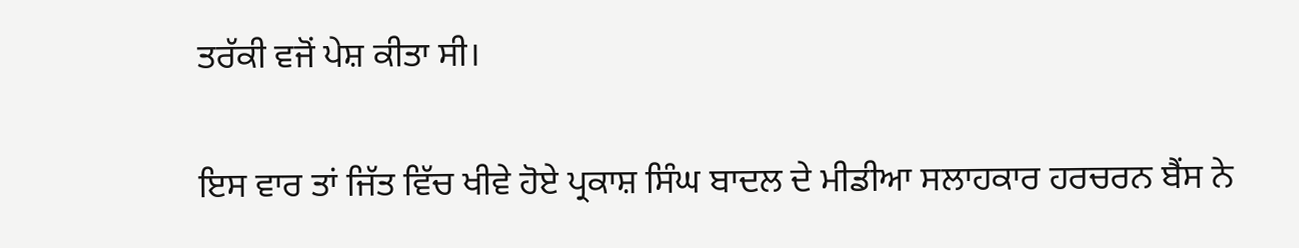ਤਰੱਕੀ ਵਜੋਂ ਪੇਸ਼ ਕੀਤਾ ਸੀ।

ਇਸ ਵਾਰ ਤਾਂ ਜਿੱਤ ਵਿੱਚ ਖੀਵੇ ਹੋਏ ਪ੍ਰਕਾਸ਼ ਸਿੰਘ ਬਾਦਲ ਦੇ ਮੀਡੀਆ ਸਲਾਹਕਾਰ ਹਰਚਰਨ ਬੈਂਸ ਨੇ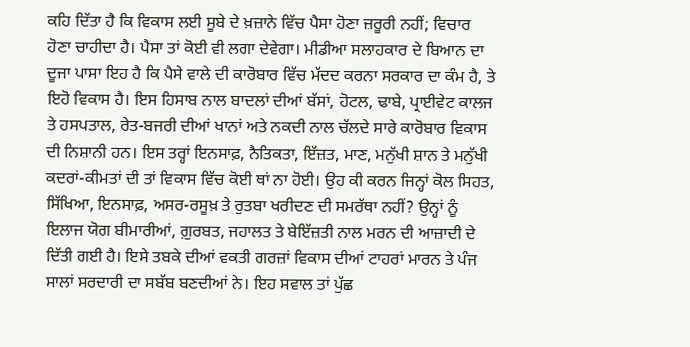ਕਹਿ ਦਿੱਤਾ ਹੈ ਕਿ ਵਿਕਾਸ ਲਈ ਸੂਬੇ ਦੇ ਖ਼ਜ਼ਾਨੇ ਵਿੱਚ ਪੈਸਾ ਹੋਣਾ ਜ਼ਰੂਰੀ ਨਹੀਂ; ਵਿਚਾਰ ਹੋਣਾ ਚਾਹੀਦਾ ਹੈ। ਪੈਸਾ ਤਾਂ ਕੋਈ ਵੀ ਲਗਾ ਦੇਵੇਗਾ। ਮੀਡੀਆ ਸਲਾਹਕਾਰ ਦੇ ਬਿਆਨ ਦਾ ਦੂਜਾ ਪਾਸਾ ਇਹ ਹੈ ਕਿ ਪੈਸੇ ਵਾਲੇ ਦੀ ਕਾਰੋਬਾਰ ਵਿੱਚ ਮੱਦਦ ਕਰਨਾ ਸਰਕਾਰ ਦਾ ਕੰਮ ਹੈ, ਤੇ ਇਹੋ ਵਿਕਾਸ ਹੈ। ਇਸ ਹਿਸਾਬ ਨਾਲ ਬਾਦਲਾਂ ਦੀਆਂ ਬੱਸਾਂ, ਹੋਟਲ, ਢਾਬੇ, ਪ੍ਰਾਈਵੇਟ ਕਾਲਜ ਤੇ ਹਸਪਤਾਲ, ਰੇਤ-ਬਜਰੀ ਦੀਆਂ ਖਾਨਾਂ ਅਤੇ ਨਕਦੀ ਨਾਲ ਚੱਲਦੇ ਸਾਰੇ ਕਾਰੋਬਾਰ ਵਿਕਾਸ ਦੀ ਨਿਸ਼ਾਨੀ ਹਨ। ਇਸ ਤਰ੍ਹਾਂ ਇਨਸਾਫ਼, ਨੈਤਿਕਤਾ, ਇੱਜ਼ਤ, ਮਾਣ, ਮਨੁੱਖੀ ਸ਼ਾਨ ਤੇ ਮਨੁੱਖੀ ਕਦਰਾਂ-ਕੀਮਤਾਂ ਦੀ ਤਾਂ ਵਿਕਾਸ ਵਿੱਚ ਕੋਈ ਥਾਂ ਨਾ ਹੋਈ। ਉਹ ਕੀ ਕਰਨ ਜਿਨ੍ਹਾਂ ਕੋਲ ਸਿਹਤ, ਸਿੱਖਿਆ, ਇਨਸਾਫ਼, ਅਸਰ-ਰਸੂਖ਼ ਤੇ ਰੁਤਬਾ ਖਰੀਦਣ ਦੀ ਸਮਰੱਥਾ ਨਹੀਂ? ਉਨ੍ਹਾਂ ਨੂੰ ਇਲਾਜ ਯੋਗ ਬੀਮਾਰੀਆਂ, ਗ਼ੁਰਬਤ, ਜਹਾਲਤ ਤੇ ਬੇਇੱਜ਼ਤੀ ਨਾਲ ਮਰਨ ਦੀ ਆਜ਼ਾਦੀ ਦੇ ਦਿੱਤੀ ਗਈ ਹੈ। ਇਸੇ ਤਬਕੇ ਦੀਆਂ ਵਕਤੀ ਗਰਜ਼ਾਂ ਵਿਕਾਸ ਦੀਆਂ ਟਾਹਰਾਂ ਮਾਰਨ ਤੇ ਪੰਜ ਸਾਲਾਂ ਸਰਦਾਰੀ ਦਾ ਸਬੱਬ ਬਣਦੀਆਂ ਨੇ। ਇਹ ਸਵਾਲ ਤਾਂ ਪੁੱਛ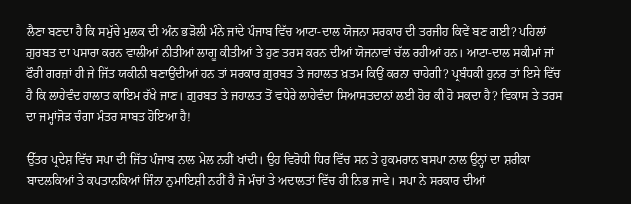ਲੈਣਾ ਬਣਦਾ ਹੈ ਕਿ ਸਮੁੱਚੇ ਮੁਲਕ ਦੀ ਅੰਨ ਭੜੋਲੀ ਮੰਨੇ ਜਾਂਦੇ ਪੰਜਾਬ ਵਿੱਚ ਆਟਾ-ਦਾਲ ਯੋਜਨਾ ਸਰਕਾਰ ਦੀ ਤਰਜੀਹ ਕਿਵੇਂ ਬਣ ਗਈ? ਪਹਿਲਾਂ ਗ਼ੁਰਬਤ ਦਾ ਪਸਾਰਾ ਕਰਨ ਵਾਲੀਆਂ ਨੀਤੀਆਂ ਲਾਗੂ ਕੀਤੀਆਂ ਤੇ ਹੁਣ ਤਰਸ ਕਰਨ ਦੀਆਂ ਯੋਜਨਾਵਾਂ ਚੱਲ ਰਹੀਆਂ ਹਨ। ਆਟਾ-ਦਾਲ ਸਕੀਮਾਂ ਜਾਂ ਫੌਰੀ ਗਰਜ਼ਾਂ ਹੀ ਜੇ ਜਿੱਤ ਯਕੀਨੀ ਬਣਾਉਂਦੀਆਂ ਹਨ ਤਾਂ ਸਰਕਾਰ ਗ਼ੁਰਬਤ ਤੇ ਜਹਾਲਤ ਖ਼ਤਮ ਕਿਉਂ ਕਰਨਾ ਚਾਹੇਗੀ? ਪ੍ਰਬੰਧਕੀ ਹੁਨਰ ਤਾਂ ਇਸੇ ਵਿੱਚ ਹੈ ਕਿ ਲਾਹੇਵੰਦ ਹਾਲਾਤ ਕਾਇਮ ਰੱਖੇ ਜਾਣ। ਗ਼ੁਰਬਤ ਤੇ ਜਹਾਲਤ ਤੋਂ ਵਧੇਰੇ ਲਾਹੇਵੰਦਾ ਸਿਆਸਤਦਾਨਾਂ ਲਈ ਹੋਰ ਕੀ ਹੋ ਸਕਦਾ ਹੈ? ਵਿਕਾਸ ਤੇ ਤਰਸ ਦਾ ਜਮ੍ਹਾਂਜੋੜ ਚੰਗਾ ਮੰਤਰ ਸਾਬਤ ਹੋਇਆ ਹੈ!

ਉੱਤਰ ਪ੍ਰਦੇਸ਼ ਵਿੱਚ ਸਪਾ ਦੀ ਜਿੱਤ ਪੰਜਾਬ ਨਾਲ ਮੇਲ ਨਹੀਂ ਖਾਂਦੀ। ਉਹ ਵਿਰੋਧੀ ਧਿਰ ਵਿੱਚ ਸਨ ਤੇ ਹੁਕਮਰਾਨ ਬਸਪਾ ਨਾਲ ਉਨ੍ਹਾਂ ਦਾ ਸ਼ਰੀਕਾ ਬਾਦਲਕਿਆਂ ਤੇ ਕਪਤਾਨਕਿਆਂ ਜਿੰਨਾ ਨੁਮਾਇਸ਼ੀ ਨਹੀਂ ਹੈ ਜੋ ਮੰਚਾਂ ਤੇ ਅਦਾਲਤਾਂ ਵਿੱਚ ਹੀ ਨਿਭ ਜਾਵੇ। ਸਪਾ ਨੇ ਸਰਕਾਰ ਦੀਆਂ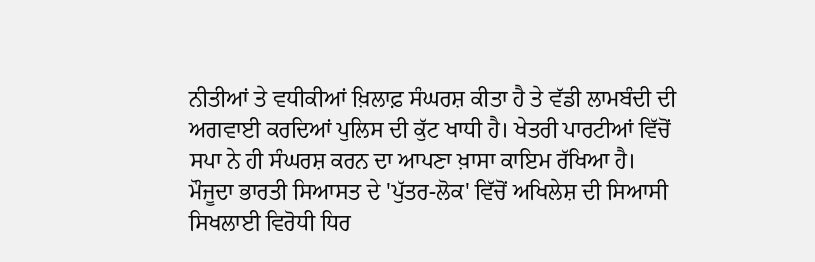ਨੀਤੀਆਂ ਤੇ ਵਧੀਕੀਆਂ ਖ਼ਿਲਾਫ਼ ਸੰਘਰਸ਼ ਕੀਤਾ ਹੈ ਤੇ ਵੱਡੀ ਲਾਮਬੰਦੀ ਦੀ ਅਗਵਾਈ ਕਰਦਿਆਂ ਪੁਲਿਸ ਦੀ ਕੁੱਟ ਖਾਧੀ ਹੈ। ਖੇਤਰੀ ਪਾਰਟੀਆਂ ਵਿੱਚੋਂ ਸਪਾ ਨੇ ਹੀ ਸੰਘਰਸ਼ ਕਰਨ ਦਾ ਆਪਣਾ ਖ਼ਾਸਾ ਕਾਇਮ ਰੱਖਿਆ ਹੈ। ਮੌਜੂਦਾ ਭਾਰਤੀ ਸਿਆਸਤ ਦੇ 'ਪੁੱਤਰ-ਲੋਕ' ਵਿੱਚੋਂ ਅਖਿਲੇਸ਼ ਦੀ ਸਿਆਸੀ ਸਿਖਲਾਈ ਵਿਰੋਧੀ ਧਿਰ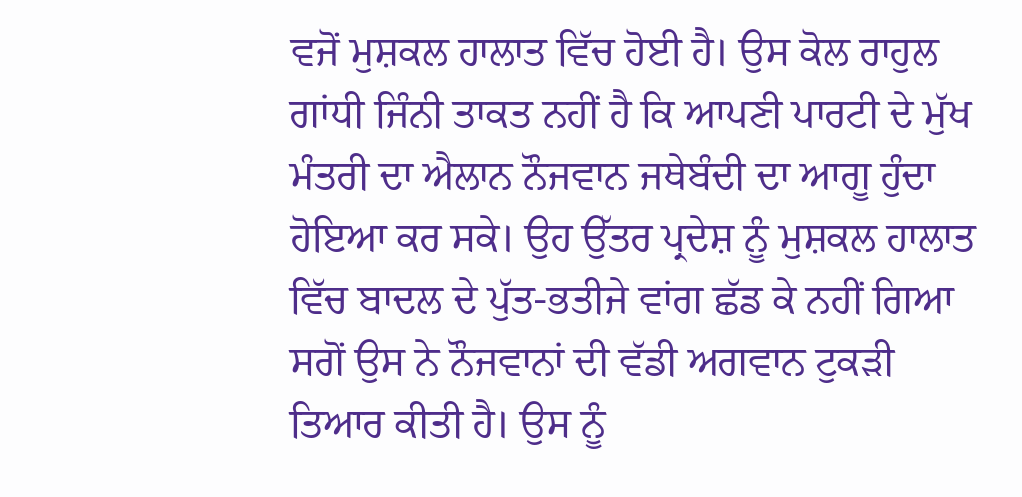ਵਜੋਂ ਮੁਸ਼ਕਲ ਹਾਲਾਤ ਵਿੱਚ ਹੋਈ ਹੈ। ਉਸ ਕੋਲ ਰਾਹੁਲ ਗਾਂਧੀ ਜਿੰਨੀ ਤਾਕਤ ਨਹੀਂ ਹੈ ਕਿ ਆਪਣੀ ਪਾਰਟੀ ਦੇ ਮੁੱਖ ਮੰਤਰੀ ਦਾ ਐਲਾਨ ਨੌਜਵਾਨ ਜਥੇਬੰਦੀ ਦਾ ਆਗੂ ਹੁੰਦਾ ਹੋਇਆ ਕਰ ਸਕੇ। ਉਹ ਉੱਤਰ ਪ੍ਰਦੇਸ਼ ਨੂੰ ਮੁਸ਼ਕਲ ਹਾਲਾਤ ਵਿੱਚ ਬਾਦਲ ਦੇ ਪੁੱਤ-ਭਤੀਜੇ ਵਾਂਗ ਛੱਡ ਕੇ ਨਹੀਂ ਗਿਆ ਸਗੋਂ ਉਸ ਨੇ ਨੌਜਵਾਨਾਂ ਦੀ ਵੱਡੀ ਅਗਵਾਨ ਟੁਕੜੀ ਤਿਆਰ ਕੀਤੀ ਹੈ। ਉਸ ਨੂੰ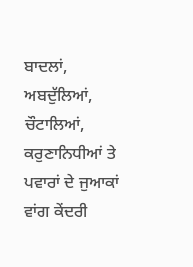ਬਾਦਲਾਂ, ਅਬਦੁੱਲਿਆਂ, ਚੌਟਾਲਿਆਂ, ਕਰੁਣਾਨਿਧੀਆਂ ਤੇ ਪਵਾਰਾਂ ਦੇ ਜੁਆਕਾਂ ਵਾਂਗ ਕੇਂਦਰੀ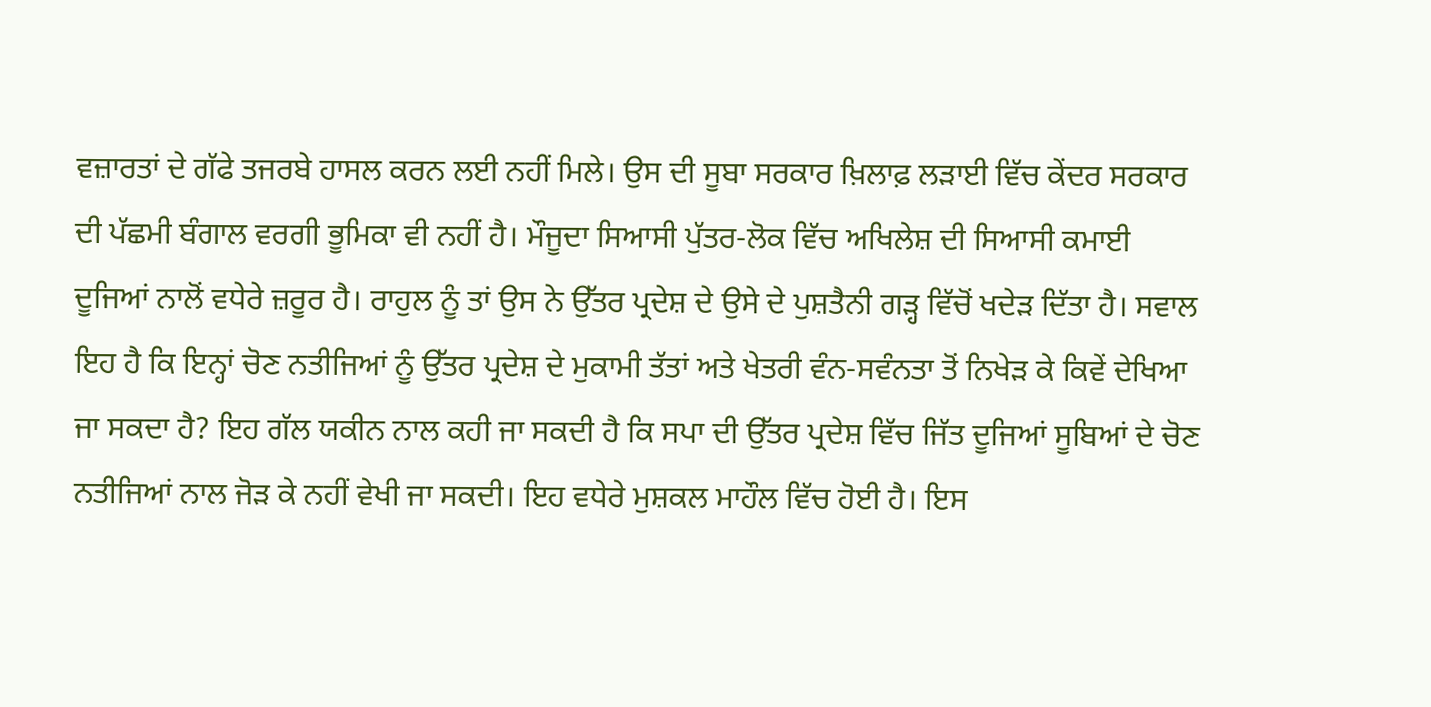ਵਜ਼ਾਰਤਾਂ ਦੇ ਗੱਫੇ ਤਜਰਬੇ ਹਾਸਲ ਕਰਨ ਲਈ ਨਹੀਂ ਮਿਲੇ। ਉਸ ਦੀ ਸੂਬਾ ਸਰਕਾਰ ਖ਼ਿਲਾਫ਼ ਲੜਾਈ ਵਿੱਚ ਕੇਂਦਰ ਸਰਕਾਰ ਦੀ ਪੱਛਮੀ ਬੰਗਾਲ ਵਰਗੀ ਭੂਮਿਕਾ ਵੀ ਨਹੀਂ ਹੈ। ਮੌਜੂਦਾ ਸਿਆਸੀ ਪੁੱਤਰ-ਲੋਕ ਵਿੱਚ ਅਖਿਲੇਸ਼ ਦੀ ਸਿਆਸੀ ਕਮਾਈ ਦੂਜਿਆਂ ਨਾਲੋਂ ਵਧੇਰੇ ਜ਼ਰੂਰ ਹੈ। ਰਾਹੁਲ ਨੂੰ ਤਾਂ ਉਸ ਨੇ ਉੱਤਰ ਪ੍ਰਦੇਸ਼ ਦੇ ਉਸੇ ਦੇ ਪੁਸ਼ਤੈਨੀ ਗੜ੍ਹ ਵਿੱਚੋਂ ਖਦੇੜ ਦਿੱਤਾ ਹੈ। ਸਵਾਲ ਇਹ ਹੈ ਕਿ ਇਨ੍ਹਾਂ ਚੋਣ ਨਤੀਜਿਆਂ ਨੂੰ ਉੱਤਰ ਪ੍ਰਦੇਸ਼ ਦੇ ਮੁਕਾਮੀ ਤੱਤਾਂ ਅਤੇ ਖੇਤਰੀ ਵੰਨ-ਸਵੰਨਤਾ ਤੋਂ ਨਿਖੇੜ ਕੇ ਕਿਵੇਂ ਦੇਖਿਆ ਜਾ ਸਕਦਾ ਹੈ? ਇਹ ਗੱਲ ਯਕੀਨ ਨਾਲ ਕਹੀ ਜਾ ਸਕਦੀ ਹੈ ਕਿ ਸਪਾ ਦੀ ਉੱਤਰ ਪ੍ਰਦੇਸ਼ ਵਿੱਚ ਜਿੱਤ ਦੂਜਿਆਂ ਸੂਬਿਆਂ ਦੇ ਚੋਣ ਨਤੀਜਿਆਂ ਨਾਲ ਜੋੜ ਕੇ ਨਹੀਂ ਵੇਖੀ ਜਾ ਸਕਦੀ। ਇਹ ਵਧੇਰੇ ਮੁਸ਼ਕਲ ਮਾਹੌਲ ਵਿੱਚ ਹੋਈ ਹੈ। ਇਸ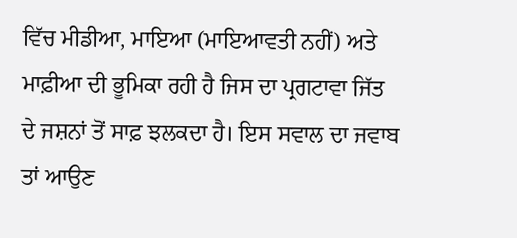ਵਿੱਚ ਮੀਡੀਆ, ਮਾਇਆ (ਮਾਇਆਵਤੀ ਨਹੀਂ) ਅਤੇ ਮਾਫ਼ੀਆ ਦੀ ਭੂਮਿਕਾ ਰਹੀ ਹੈ ਜਿਸ ਦਾ ਪ੍ਰਗਟਾਵਾ ਜਿੱਤ ਦੇ ਜਸ਼ਨਾਂ ਤੋਂ ਸਾਫ਼ ਝਲਕਦਾ ਹੈ। ਇਸ ਸਵਾਲ ਦਾ ਜਵਾਬ ਤਾਂ ਆਉਣ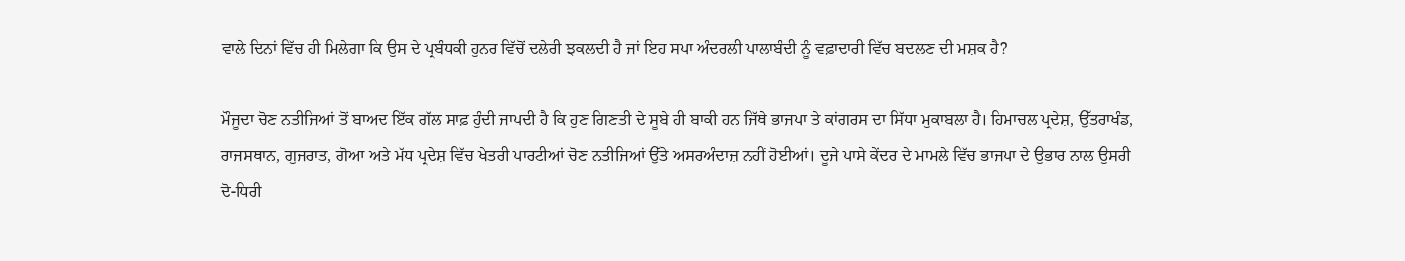ਵਾਲੇ ਦਿਨਾਂ ਵਿੱਚ ਹੀ ਮਿਲੇਗਾ ਕਿ ਉਸ ਦੇ ਪ੍ਰਬੰਧਕੀ ਹੁਨਰ ਵਿੱਚੋਂ ਦਲੇਰੀ ਝਕਲਦੀ ਹੈ ਜਾਂ ਇਹ ਸਪਾ ਅੰਦਰਲੀ ਪਾਲਾਬੰਦੀ ਨੂੰ ਵਫ਼ਾਦਾਰੀ ਵਿੱਚ ਬਦਲਣ ਦੀ ਮਸ਼ਕ ਹੈ?

ਮੌਜੂਦਾ ਚੋਣ ਨਤੀਜਿਆਂ ਤੋਂ ਬਾਅਦ ਇੱਕ ਗੱਲ ਸਾਫ਼ ਹੁੰਦੀ ਜਾਪਦੀ ਹੈ ਕਿ ਹੁਣ ਗਿਣਤੀ ਦੇ ਸੂਬੇ ਹੀ ਬਾਕੀ ਹਨ ਜਿੱਥੇ ਭਾਜਪਾ ਤੇ ਕਾਂਗਰਸ ਦਾ ਸਿੱਧਾ ਮੁਕਾਬਲਾ ਹੈ। ਹਿਮਾਚਲ ਪ੍ਰਦੇਸ਼, ਉੱਤਰਾਖੰਡ, ਰਾਜਸਥਾਨ, ਗੁਜਰਾਤ, ਗੋਆ ਅਤੇ ਮੱਧ ਪ੍ਰਦੇਸ਼ ਵਿੱਚ ਖੇਤਰੀ ਪਾਰਟੀਆਂ ਚੋਣ ਨਤੀਜਿਆਂ ਉੱਤੇ ਅਸਰਅੰਦਾਜ਼ ਨਹੀਂ ਹੋਈਆਂ। ਦੂਜੇ ਪਾਸੇ ਕੇਂਦਰ ਦੇ ਮਾਮਲੇ ਵਿੱਚ ਭਾਜਪਾ ਦੇ ਉਭਾਰ ਨਾਲ ਉਸਰੀ ਦੋ-ਧਿਰੀ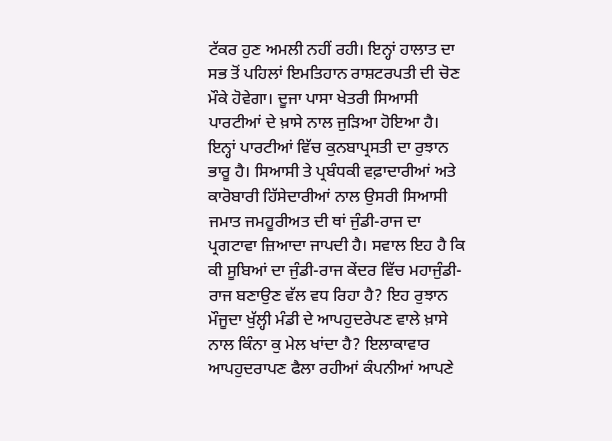ਟੱਕਰ ਹੁਣ ਅਮਲੀ ਨਹੀਂ ਰਹੀ। ਇਨ੍ਹਾਂ ਹਾਲਾਤ ਦਾ ਸਭ ਤੋਂ ਪਹਿਲਾਂ ਇਮਤਿਹਾਨ ਰਾਸ਼ਟਰਪਤੀ ਦੀ ਚੋਣ ਮੌਕੇ ਹੋਵੇਗਾ। ਦੂਜਾ ਪਾਸਾ ਖੇਤਰੀ ਸਿਆਸੀ ਪਾਰਟੀਆਂ ਦੇ ਖ਼ਾਸੇ ਨਾਲ ਜੁੜਿਆ ਹੋਇਆ ਹੈ। ਇਨ੍ਹਾਂ ਪਾਰਟੀਆਂ ਵਿੱਚ ਕੁਨਬਾਪ੍ਰਸਤੀ ਦਾ ਰੁਝਾਨ ਭਾਰੂ ਹੈ। ਸਿਆਸੀ ਤੇ ਪ੍ਰਬੰਧਕੀ ਵਫ਼ਾਦਾਰੀਆਂ ਅਤੇ ਕਾਰੋਬਾਰੀ ਹਿੱਸੇਦਾਰੀਆਂ ਨਾਲ ਉਸਰੀ ਸਿਆਸੀ ਜਮਾਤ ਜਮਹੂਰੀਅਤ ਦੀ ਥਾਂ ਜੁੰਡੀ-ਰਾਜ ਦਾ ਪ੍ਰਗਟਾਵਾ ਜ਼ਿਆਦਾ ਜਾਪਦੀ ਹੈ। ਸਵਾਲ ਇਹ ਹੈ ਕਿ ਕੀ ਸੂਬਿਆਂ ਦਾ ਜੁੰਡੀ-ਰਾਜ ਕੇਂਦਰ ਵਿੱਚ ਮਹਾਜੁੰਡੀ-ਰਾਜ ਬਣਾਉਣ ਵੱਲ ਵਧ ਰਿਹਾ ਹੈ? ਇਹ ਰੁਝਾਨ ਮੌਜੂਦਾ ਖੁੱਲ੍ਹੀ ਮੰਡੀ ਦੇ ਆਪਹੁਦਰੇਪਣ ਵਾਲੇ ਖ਼ਾਸੇ ਨਾਲ ਕਿੰਨਾ ਕੁ ਮੇਲ ਖਾਂਦਾ ਹੈ? ਇਲਾਕਾਵਾਰ ਆਪਹੁਦਰਾਪਣ ਫੈਲਾ ਰਹੀਆਂ ਕੰਪਨੀਆਂ ਆਪਣੇ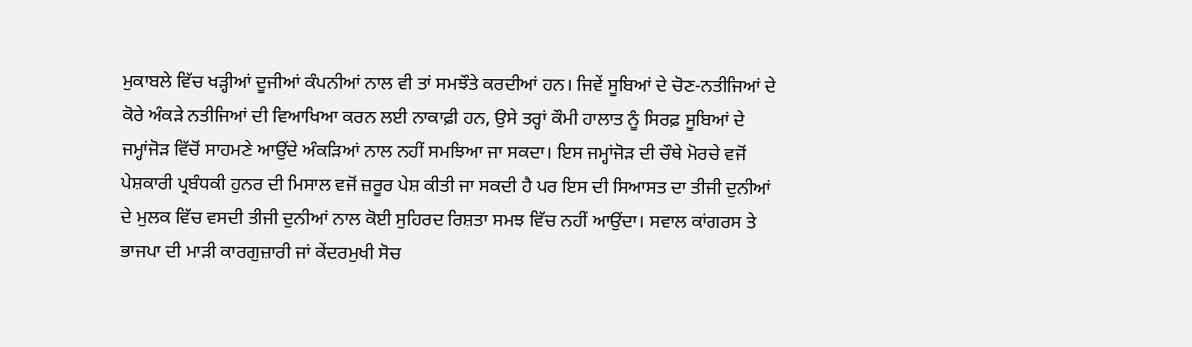ਮੁਕਾਬਲੇ ਵਿੱਚ ਖੜ੍ਹੀਆਂ ਦੂਜੀਆਂ ਕੰਪਨੀਆਂ ਨਾਲ ਵੀ ਤਾਂ ਸਮਝੌਤੇ ਕਰਦੀਆਂ ਹਨ। ਜਿਵੇਂ ਸੂਬਿਆਂ ਦੇ ਚੋਣ-ਨਤੀਜਿਆਂ ਦੇ ਕੋਰੇ ਅੰਕੜੇ ਨਤੀਜਿਆਂ ਦੀ ਵਿਆਖਿਆ ਕਰਨ ਲਈ ਨਾਕਾਫ਼ੀ ਹਨ, ਉਸੇ ਤਰ੍ਹਾਂ ਕੌਮੀ ਹਾਲਾਤ ਨੂੰ ਸਿਰਫ਼ ਸੂਬਿਆਂ ਦੇ ਜਮ੍ਹਾਂਜੋੜ ਵਿੱਚੋਂ ਸਾਹਮਣੇ ਆਉਂਦੇ ਅੰਕੜਿਆਂ ਨਾਲ ਨਹੀਂ ਸਮਝਿਆ ਜਾ ਸਕਦਾ। ਇਸ ਜਮ੍ਹਾਂਜੋੜ ਦੀ ਚੌਥੇ ਮੋਰਚੇ ਵਜੋਂ ਪੇਸ਼ਕਾਰੀ ਪ੍ਰਬੰਧਕੀ ਹੁਨਰ ਦੀ ਮਿਸਾਲ ਵਜੋਂ ਜ਼ਰੂਰ ਪੇਸ਼ ਕੀਤੀ ਜਾ ਸਕਦੀ ਹੈ ਪਰ ਇਸ ਦੀ ਸਿਆਸਤ ਦਾ ਤੀਜੀ ਦੁਨੀਆਂ ਦੇ ਮੁਲਕ ਵਿੱਚ ਵਸਦੀ ਤੀਜੀ ਦੁਨੀਆਂ ਨਾਲ ਕੋਈ ਸੁਹਿਰਦ ਰਿਸ਼ਤਾ ਸਮਝ ਵਿੱਚ ਨਹੀਂ ਆਉਂਦਾ। ਸਵਾਲ ਕਾਂਗਰਸ ਤੇ ਭਾਜਪਾ ਦੀ ਮਾੜੀ ਕਾਰਗੁਜ਼ਾਰੀ ਜਾਂ ਕੇਂਦਰਮੁਖੀ ਸੋਚ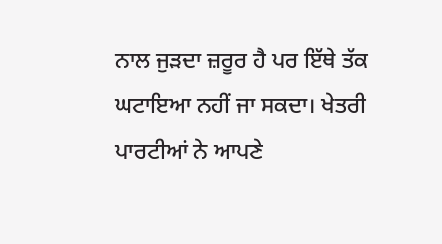ਨਾਲ ਜੁੜਦਾ ਜ਼ਰੂਰ ਹੈ ਪਰ ਇੱਥੇ ਤੱਕ ਘਟਾਇਆ ਨਹੀਂ ਜਾ ਸਕਦਾ। ਖੇਤਰੀ ਪਾਰਟੀਆਂ ਨੇ ਆਪਣੇ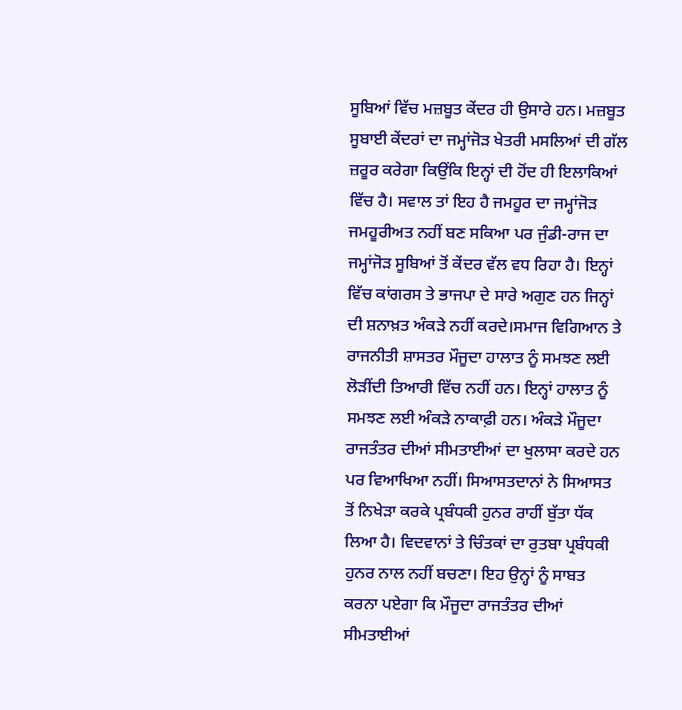ਸੂਬਿਆਂ ਵਿੱਚ ਮਜ਼ਬੂਤ ਕੇਂਦਰ ਹੀ ਉਸਾਰੇ ਹਨ। ਮਜ਼ਬੂਤ ਸੂਬਾਈ ਕੇਂਦਰਾਂ ਦਾ ਜਮ੍ਹਾਂਜੋੜ ਖੇਤਰੀ ਮਸਲਿਆਂ ਦੀ ਗੱਲ ਜ਼ਰੂਰ ਕਰੇਗਾ ਕਿਉਂਕਿ ਇਨ੍ਹਾਂ ਦੀ ਹੋਂਦ ਹੀ ਇਲਾਕਿਆਂ ਵਿੱਚ ਹੈ। ਸਵਾਲ ਤਾਂ ਇਹ ਹੈ ਜਮਹੂਰ ਦਾ ਜਮ੍ਹਾਂਜੋੜ ਜਮਹੂਰੀਅਤ ਨਹੀਂ ਬਣ ਸਕਿਆ ਪਰ ਜੁੰਡੀ-ਰਾਜ ਦਾ ਜਮ੍ਹਾਂਜੋੜ ਸੂਬਿਆਂ ਤੋਂ ਕੇਂਦਰ ਵੱਲ ਵਧ ਰਿਹਾ ਹੈ। ਇਨ੍ਹਾਂ ਵਿੱਚ ਕਾਂਗਰਸ ਤੇ ਭਾਜਪਾ ਦੇ ਸਾਰੇ ਅਗੁਣ ਹਨ ਜਿਨ੍ਹਾਂ ਦੀ ਸ਼ਨਾਖ਼ਤ ਅੰਕੜੇ ਨਹੀਂ ਕਰਦੇ।ਸਮਾਜ ਵਿਗਿਆਨ ਤੇ ਰਾਜਨੀਤੀ ਸ਼ਾਸਤਰ ਮੌਜੂਦਾ ਹਾਲਾਤ ਨੂੰ ਸਮਝਣ ਲਈ ਲੋੜੀਂਦੀ ਤਿਆਰੀ ਵਿੱਚ ਨਹੀਂ ਹਨ। ਇਨ੍ਹਾਂ ਹਾਲਾਤ ਨੂੰ ਸਮਝਣ ਲਈ ਅੰਕੜੇ ਨਾਕਾਫ਼ੀ ਹਨ। ਅੰਕੜੇ ਮੌਜੂਦਾ ਰਾਜਤੰਤਰ ਦੀਆਂ ਸੀਮਤਾਈਆਂ ਦਾ ਖੁਲਾਸਾ ਕਰਦੇ ਹਨ ਪਰ ਵਿਆਖਿਆ ਨਹੀਂ। ਸਿਆਸਤਦਾਨਾਂ ਨੇ ਸਿਆਸਤ ਤੋਂ ਨਿਖੇੜਾ ਕਰਕੇ ਪ੍ਰਬੰਧਕੀ ਹੁਨਰ ਰਾਹੀਂ ਬੁੱਤਾ ਧੱਕ ਲਿਆ ਹੈ। ਵਿਦਵਾਨਾਂ ਤੇ ਚਿੰਤਕਾਂ ਦਾ ਰੁਤਬਾ ਪ੍ਰਬੰਧਕੀ ਹੁਨਰ ਨਾਲ ਨਹੀਂ ਬਚਣਾ। ਇਹ ਉਨ੍ਹਾਂ ਨੂੰ ਸਾਬਤ ਕਰਨਾ ਪਏਗਾ ਕਿ ਮੌਜੂਦਾ ਰਾਜਤੰਤਰ ਦੀਆਂ ਸੀਮਤਾਈਆਂ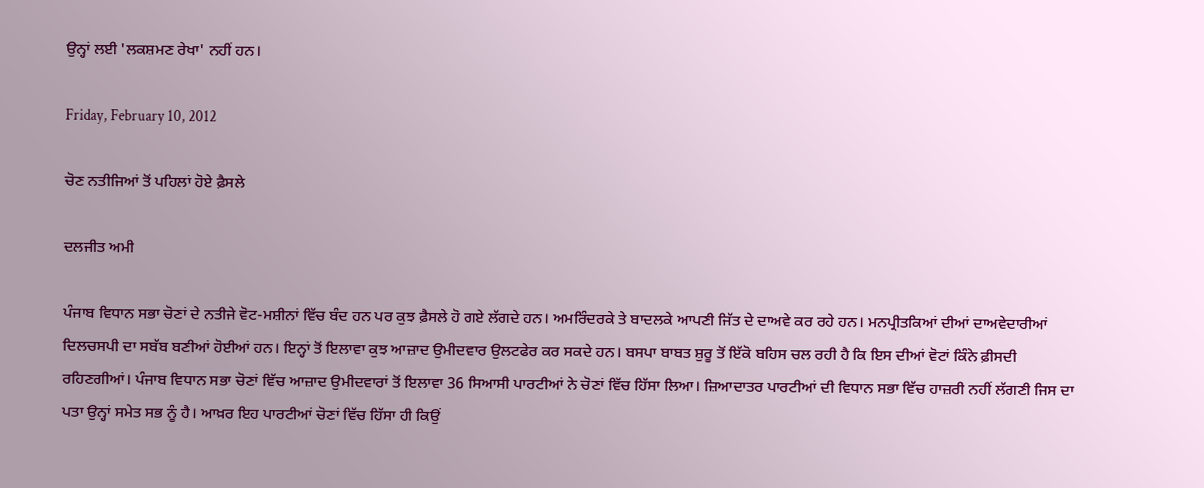ਉਨ੍ਹਾਂ ਲਈ 'ਲਕਸ਼ਮਣ ਰੇਖਾ' ਨਹੀਂ ਹਨ।

Friday, February 10, 2012

ਚੋਣ ਨਤੀਜਿਆਂ ਤੋਂ ਪਹਿਲਾਂ ਹੋਏ ਫ਼ੈਸਲੇ

ਦਲਜੀਤ ਅਮੀ

ਪੰਜਾਬ ਵਿਧਾਨ ਸਭਾ ਚੋਣਾਂ ਦੇ ਨਤੀਜੇ ਵੋਟ-ਮਸ਼ੀਨਾਂ ਵਿੱਚ ਬੰਦ ਹਨ ਪਰ ਕੁਝ ਫ਼ੈਸਲੇ ਹੋ ਗਏ ਲੱਗਦੇ ਹਨ। ਅਮਰਿੰਦਰਕੇ ਤੇ ਬਾਦਲਕੇ ਆਪਣੀ ਜਿੱਤ ਦੇ ਦਾਅਵੇ ਕਰ ਰਹੇ ਹਨ। ਮਨਪ੍ਰੀਤਕਿਆਂ ਦੀਆਂ ਦਾਅਵੇਦਾਰੀਆਂ ਦਿਲਚਸਪੀ ਦਾ ਸਬੱਬ ਬਣੀਆਂ ਹੋਈਆਂ ਹਨ। ਇਨ੍ਹਾਂ ਤੋਂ ਇਲਾਵਾ ਕੁਝ ਆਜ਼ਾਦ ਉਮੀਦਵਾਰ ਉਲਟਫੇਰ ਕਰ ਸਕਦੇ ਹਨ। ਬਸਪਾ ਬਾਬਤ ਸ਼ੁਰੂ ਤੋਂ ਇੱਕੋ ਬਹਿਸ ਚਲ ਰਹੀ ਹੈ ਕਿ ਇਸ ਦੀਆਂ ਵੋਟਾਂ ਕਿੰਨੇ ਫ਼ੀਸਦੀ ਰਹਿਣਗੀਆਂ। ਪੰਜਾਬ ਵਿਧਾਨ ਸਭਾ ਚੋਣਾਂ ਵਿੱਚ ਆਜ਼ਾਦ ਉਮੀਦਵਾਰਾਂ ਤੋਂ ਇਲਾਵਾ 36 ਸਿਆਸੀ ਪਾਰਟੀਆਂ ਨੇ ਚੋਣਾਂ ਵਿੱਚ ਹਿੱਸਾ ਲਿਆ। ਜ਼ਿਆਦਾਤਰ ਪਾਰਟੀਆਂ ਦੀ ਵਿਧਾਨ ਸਭਾ ਵਿੱਚ ਹਾਜ਼ਰੀ ਨਹੀਂ ਲੱਗਣੀ ਜਿਸ ਦਾ ਪਤਾ ਉਨ੍ਹਾਂ ਸਮੇਤ ਸਭ ਨੂੰ ਹੈ। ਆਖ਼ਰ ਇਹ ਪਾਰਟੀਆਂ ਚੋਣਾਂ ਵਿੱਚ ਹਿੱਸਾ ਹੀ ਕਿਉਂ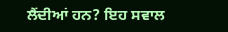ਲੈਂਦੀਆਂ ਹਨ? ਇਹ ਸਵਾਲ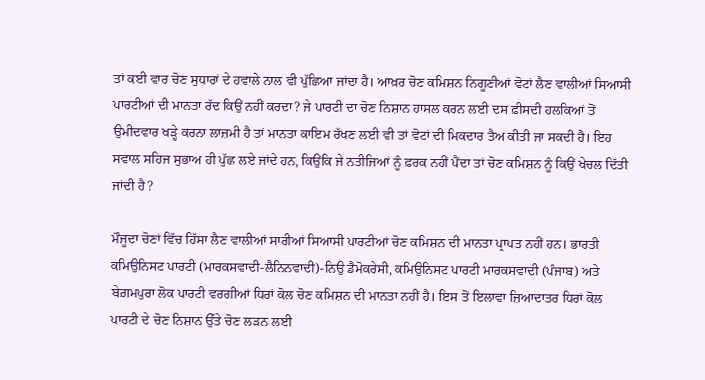ਤਾਂ ਕਈ ਵਾਰ ਚੋਣ ਸੁਧਾਰਾਂ ਦੇ ਹਵਾਲੇ ਨਾਲ ਵੀ ਪੁੱਛਿਆ ਜਾਂਦਾ ਹੈ। ਆਖ਼ਰ ਚੋਣ ਕਮਿਸ਼ਨ ਨਿਗੂਣੀਆਂ ਵੋਟਾਂ ਲੈਣ ਵਾਲੀਆਂ ਸਿਆਸੀ ਪਾਰਟੀਆਂ ਦੀ ਮਾਨਤਾ ਰੱਦ ਕਿਉਂ ਨਹੀਂ ਕਰਦਾ? ਜੇ ਪਾਰਟੀ ਦਾ ਚੋਣ ਨਿਸ਼ਾਨ ਹਾਸਲ ਕਰਨ ਲਈ ਦਸ ਫ਼ੀਸਦੀ ਹਲਕਿਆਂ ਤੋਂ ਉਮੀਦਵਾਰ ਖੜ੍ਹੇ ਕਰਨਾ ਲਾਜ਼ਮੀ ਹੈ ਤਾਂ ਮਾਨਤਾ ਕਾਇਮ ਰੱਖਣ ਲਈ ਵੀ ਤਾਂ ਵੋਟਾਂ ਦੀ ਮਿਕਦਾਰ ਤੈਅ ਕੀਤੀ ਜਾ ਸਕਦੀ ਹੈ। ਇਹ ਸਵਾਲ ਸਹਿਜ ਸੁਭਾਅ ਹੀ ਪੁੱਛ ਲਏ ਜਾਂਦੇ ਹਨ, ਕਿਉਂਕਿ ਜੇ ਨਤੀਜਿਆਂ ਨੂੰ ਫ਼ਰਕ ਨਹੀਂ ਪੈਂਦਾ ਤਾਂ ਚੋਣ ਕਮਿਸ਼ਨ ਨੂੰ ਕਿਉਂ ਖੇਚਲ ਦਿੱਤੀ ਜਾਂਦੀ ਹੈ?

ਮੌਜੂਦਾ ਚੋਣਾਂ ਵਿੱਚ ਹਿੱਸਾ ਲੈਣ ਵਾਲੀਆਂ ਸਾਰੀਆਂ ਸਿਆਸੀ ਪਾਰਟੀਆਂ ਚੋਣ ਕਮਿਸ਼ਨ ਦੀ ਮਾਨਤਾ ਪ੍ਰਾਪਤ ਨਹੀਂ ਹਨ। ਭਾਰਤੀ ਕਮਿਉਨਿਸਟ ਪਾਰਟੀ (ਮਾਰਕਸਵਾਦੀ-ਲੈਨਿਨਵਾਦੀ)-ਨਿਉ ਡੈਮੋਕਰੇਸੀ, ਕਮਿਉਨਿਸਟ ਪਾਰਟੀ ਮਾਰਕਸਵਾਦੀ (ਪੰਜਾਬ) ਅਤੇ ਬੇਗ਼ਮਪੁਰਾ ਲੋਕ ਪਾਰਟੀ ਵਰਗੀਆਂ ਧਿਰਾਂ ਕੋਲ ਚੋਣ ਕਮਿਸ਼ਨ ਦੀ ਮਾਨਤਾ ਨਹੀਂ ਹੈ। ਇਸ ਤੋਂ ਇਲਾਵਾ ਜ਼ਿਆਦਾਤਰ ਧਿਰਾਂ ਕੋਲ ਪਾਰਟੀ ਦੇ ਚੋਣ ਨਿਸ਼ਾਨ ਉੱਤੇ ਚੋਣ ਲੜਨ ਲਈ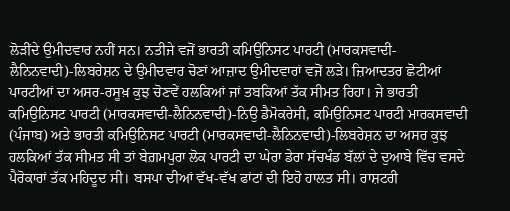ਲੋੜੀਂਦੇ ਉਮੀਦਵਾਰ ਨਹੀਂ ਸਨ। ਨਤੀਜੇ ਵਜੋਂ ਭਾਰਤੀ ਕਮਿਉਨਿਸਟ ਪਾਰਟੀ (ਮਾਰਕਸਵਾਦੀ-ਲੈਨਿਨਵਾਦੀ)-ਲਿਬਰੇਸ਼ਨ ਦੇ ਉਮੀਦਵਾਰ ਚੋਣਾਂ ਆਜ਼ਾਦ ਉਮੀਦਵਾਰਾਂ ਵਜੋਂ ਲੜੇ। ਜ਼ਿਆਦਤਰ ਛੋਟੀਆਂ ਪਾਰਟੀਆਂ ਦਾ ਅਸਰ-ਰਸੂਖ਼ ਕੁਝ ਚੋਣਵੇਂ ਹਲਕਿਆਂ ਜਾਂ ਤਬਕਿਆਂ ਤੱਕ ਸੀਮਤ ਰਿਹਾ। ਜੇ ਭਾਰਤੀ ਕਮਿਉਨਿਸਟ ਪਾਰਟੀ (ਮਾਰਕਸਵਾਦੀ-ਲੈਨਿਨਵਾਦੀ)-ਨਿਉ ਡੈਮੋਕਰੇਸੀ, ਕਮਿਉਨਿਸਟ ਪਾਰਟੀ ਮਾਰਕਸਵਾਦੀ (ਪੰਜਾਬ) ਅਤੇ ਭਾਰਤੀ ਕਮਿਉਨਿਸਟ ਪਾਰਟੀ (ਮਾਰਕਸਵਾਦੀ-ਲੈਨਿਨਵਾਦੀ)-ਲਿਬਰੇਸ਼ਨ ਦਾ ਅਸਰ ਕੁਝ ਹਲਕਿਆਂ ਤੱਕ ਸੀਮਤ ਸੀ ਤਾਂ ਬੇਗ਼ਮਪੁਰਾ ਲੋਕ ਪਾਰਟੀ ਦਾ ਘੇਰਾ ਡੇਰਾ ਸੱਚਖੰਡ ਬੱਲਾਂ ਦੇ ਦੁਆਬੇ ਵਿੱਚ ਵਸਦੇ ਪੈਰੋਕਾਰਾਂ ਤੱਕ ਮਹਿਦੂਦ ਸੀ। ਬਸਪਾ ਦੀਆਂ ਵੱਖ-ਵੱਖ ਫਾਂਟਾਂ ਦੀ ਇਹੋ ਹਾਲਤ ਸੀ। ਰਾਸ਼ਟਰੀ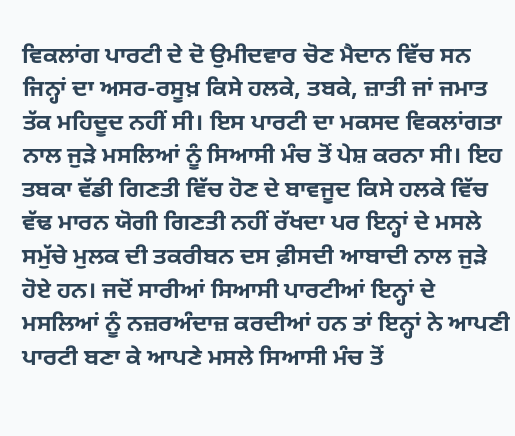ਵਿਕਲਾਂਗ ਪਾਰਟੀ ਦੇ ਦੋ ਉਮੀਦਵਾਰ ਚੋਣ ਮੈਦਾਨ ਵਿੱਚ ਸਨ ਜਿਨ੍ਹਾਂ ਦਾ ਅਸਰ-ਰਸੂਖ਼ ਕਿਸੇ ਹਲਕੇ, ਤਬਕੇ, ਜ਼ਾਤੀ ਜਾਂ ਜਮਾਤ ਤੱਕ ਮਹਿਦੂਦ ਨਹੀਂ ਸੀ। ਇਸ ਪਾਰਟੀ ਦਾ ਮਕਸਦ ਵਿਕਲਾਂਗਤਾ ਨਾਲ ਜੁੜੇ ਮਸਲਿਆਂ ਨੂੰ ਸਿਆਸੀ ਮੰਚ ਤੋਂ ਪੇਸ਼ ਕਰਨਾ ਸੀ। ਇਹ ਤਬਕਾ ਵੱਡੀ ਗਿਣਤੀ ਵਿੱਚ ਹੋਣ ਦੇ ਬਾਵਜੂਦ ਕਿਸੇ ਹਲਕੇ ਵਿੱਚ ਵੱਢ ਮਾਰਨ ਯੋਗੀ ਗਿਣਤੀ ਨਹੀਂ ਰੱਖਦਾ ਪਰ ਇਨ੍ਹਾਂ ਦੇ ਮਸਲੇ ਸਮੁੱਚੇ ਮੁਲਕ ਦੀ ਤਕਰੀਬਨ ਦਸ ਫ਼ੀਸਦੀ ਆਬਾਦੀ ਨਾਲ ਜੁੜੇ ਹੋਏ ਹਨ। ਜਦੋਂ ਸਾਰੀਆਂ ਸਿਆਸੀ ਪਾਰਟੀਆਂ ਇਨ੍ਹਾਂ ਦੇ ਮਸਲਿਆਂ ਨੂੰ ਨਜ਼ਰਅੰਦਾਜ਼ ਕਰਦੀਆਂ ਹਨ ਤਾਂ ਇਨ੍ਹਾਂ ਨੇ ਆਪਣੀ ਪਾਰਟੀ ਬਣਾ ਕੇ ਆਪਣੇ ਮਸਲੇ ਸਿਆਸੀ ਮੰਚ ਤੋਂ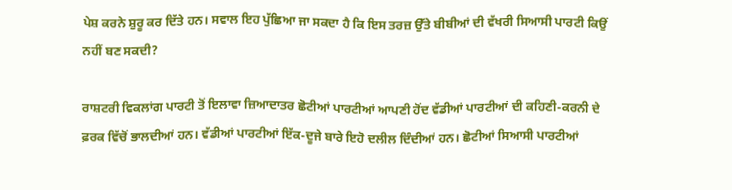ਪੇਸ਼ ਕਰਨੇ ਸ਼ੁਰੂ ਕਰ ਦਿੱਤੇ ਹਨ। ਸਵਾਲ ਇਹ ਪੁੱਛਿਆ ਜਾ ਸਕਦਾ ਹੈ ਕਿ ਇਸ ਤਰਜ਼ ਉੱਤੇ ਬੀਬੀਆਂ ਦੀ ਵੱਖਰੀ ਸਿਆਸੀ ਪਾਰਟੀ ਕਿਉਂ ਨਹੀਂ ਬਣ ਸਕਦੀ?

ਰਾਸ਼ਟਰੀ ਵਿਕਲਾਂਗ ਪਾਰਟੀ ਤੋਂ ਇਲਾਵਾ ਜ਼ਿਆਦਾਤਰ ਛੋਟੀਆਂ ਪਾਰਟੀਆਂ ਆਪਣੀ ਹੋਂਦ ਵੱਡੀਆਂ ਪਾਰਟੀਆਂ ਦੀ ਕਹਿਣੀ-ਕਰਨੀ ਦੇ ਫ਼ਰਕ ਵਿੱਚੋਂ ਭਾਲਦੀਆਂ ਹਨ। ਵੱਡੀਆਂ ਪਾਰਟੀਆਂ ਇੱਕ-ਦੂਜੇ ਬਾਰੇ ਇਹੋ ਦਲੀਲ ਦਿੰਦੀਆਂ ਹਨ। ਛੋਟੀਆਂ ਸਿਆਸੀ ਪਾਰਟੀਆਂ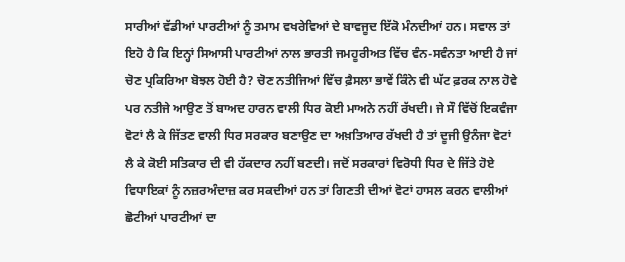ਸਾਰੀਆਂ ਵੱਡੀਆਂ ਪਾਰਟੀਆਂ ਨੂੰ ਤਮਾਮ ਵਖਰੇਵਿਆਂ ਦੇ ਬਾਵਜੂਦ ਇੱਕੋ ਮੰਨਦੀਆਂ ਹਨ। ਸਵਾਲ ਤਾਂ ਇਹੋ ਹੈ ਕਿ ਇਨ੍ਹਾਂ ਸਿਆਸੀ ਪਾਰਟੀਆਂ ਨਾਲ ਭਾਰਤੀ ਜਮਹੂਰੀਅਤ ਵਿੱਚ ਵੰਨ-ਸਵੰਨਤਾ ਆਈ ਹੈ ਜਾਂ ਚੋਣ ਪ੍ਰਕਿਰਿਆ ਬੋਝਲ ਹੋਈ ਹੈ? ਚੋਣ ਨਤੀਜਿਆਂ ਵਿੱਚ ਫ਼ੈਸਲਾ ਭਾਵੇਂ ਕਿੰਨੇ ਵੀ ਘੱਟ ਫ਼ਰਕ ਨਾਲ ਹੋਵੇ ਪਰ ਨਤੀਜੇ ਆਉਣ ਤੋਂ ਬਾਅਦ ਹਾਰਨ ਵਾਲੀ ਧਿਰ ਕੋਈ ਮਾਅਨੇ ਨਹੀਂ ਰੱਖਦੀ। ਜੇ ਸੌ ਵਿੱਚੋਂ ਇਕਵੰਜਾ ਵੋਟਾਂ ਲੈ ਕੇ ਜਿੱਤਣ ਵਾਲੀ ਧਿਰ ਸਰਕਾਰ ਬਣਾਉਣ ਦਾ ਅਖ਼ਤਿਆਰ ਰੱਖਦੀ ਹੈ ਤਾਂ ਦੂਜੀ ਉਨੰਜਾ ਵੋਟਾਂ ਲੈ ਕੇ ਕੋਈ ਸਤਿਕਾਰ ਦੀ ਵੀ ਹੱਕਦਾਰ ਨਹੀਂ ਬਣਦੀ। ਜਦੋਂ ਸਰਕਾਰਾਂ ਵਿਰੋਧੀ ਧਿਰ ਦੇ ਜਿੱਤੇ ਹੋਏ ਵਿਧਾਇਕਾਂ ਨੂੰ ਨਜ਼ਰਅੰਦਾਜ਼ ਕਰ ਸਕਦੀਆਂ ਹਨ ਤਾਂ ਗਿਣਤੀ ਦੀਆਂ ਵੋਟਾਂ ਹਾਸਲ ਕਰਨ ਵਾਲੀਆਂ ਛੋਟੀਆਂ ਪਾਰਟੀਆਂ ਦਾ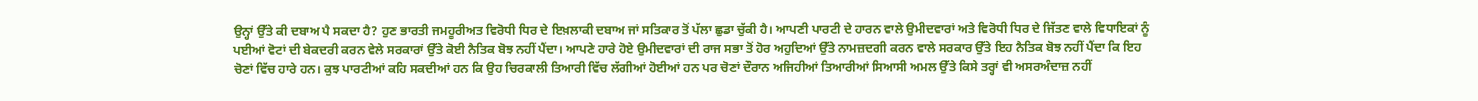ਉਨ੍ਹਾਂ ਉੱਤੇ ਕੀ ਦਬਾਅ ਪੈ ਸਕਦਾ ਹੈ? ਹੁਣ ਭਾਰਤੀ ਜਮਹੂਰੀਅਤ ਵਿਰੋਧੀ ਧਿਰ ਦੇ ਇਖ਼ਲਾਕੀ ਦਬਾਅ ਜਾਂ ਸਤਿਕਾਰ ਤੋਂ ਪੱਲਾ ਛੁਡਾ ਚੁੱਕੀ ਹੈ। ਆਪਣੀ ਪਾਰਟੀ ਦੇ ਹਾਰਨ ਵਾਲੇ ਉਮੀਦਵਾਰਾਂ ਅਤੇ ਵਿਰੋਧੀ ਧਿਰ ਦੇ ਜਿੱਤਣ ਵਾਲੇ ਵਿਧਾਇਕਾਂ ਨੂੰ ਪਈਆਂ ਵੋਟਾਂ ਦੀ ਬੇਕਦਰੀ ਕਰਨ ਵੇਲੇ ਸਰਕਾਰਾਂ ਉੱਤੇ ਕੋਈ ਨੈਤਿਕ ਬੋਝ ਨਹੀਂ ਪੈਂਦਾ। ਆਪਣੇ ਹਾਰੇ ਹੋਏ ਉਮੀਦਵਾਰਾਂ ਦੀ ਰਾਜ ਸਭਾ ਤੋਂ ਹੋਰ ਅਹੁਦਿਆਂ ਉੱਤੇ ਨਾਮਜ਼ਦਗੀ ਕਰਨ ਵਾਲੇ ਸਰਕਾਰ ਉੱਤੇ ਇਹ ਨੈਤਿਕ ਬੋਝ ਨਹੀਂ ਪੈਂਦਾ ਕਿ ਇਹ ਚੋਣਾਂ ਵਿੱਚ ਹਾਰੇ ਹਨ। ਕੁਝ ਪਾਰਟੀਆਂ ਕਹਿ ਸਕਦੀਆਂ ਹਨ ਕਿ ਉਹ ਚਿਰਕਾਲੀ ਤਿਆਰੀ ਵਿੱਚ ਲੱਗੀਆਂ ਹੋਈਆਂ ਹਨ ਪਰ ਚੋਣਾਂ ਦੌਰਾਨ ਅਜਿਹੀਆਂ ਤਿਆਰੀਆਂ ਸਿਆਸੀ ਅਮਲ ਉੱਤੇ ਕਿਸੇ ਤਰ੍ਹਾਂ ਵੀ ਅਸਰਅੰਦਾਜ਼ ਨਹੀਂ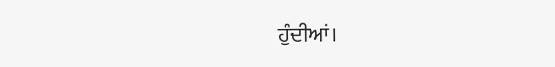ਹੁੰਦੀਆਂ।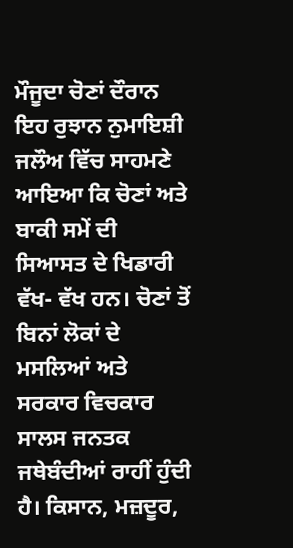ਮੌਜੂਦਾ ਚੋਣਾਂ ਦੌਰਾਨ ਇਹ ਰੁਝਾਨ ਨੁਮਾਇਸ਼ੀ ਜਲੌਅ ਵਿੱਚ ਸਾਹਮਣੇ ਆਇਆ ਕਿ ਚੋਣਾਂ ਅਤੇ ਬਾਕੀ ਸਮੇਂ ਦੀ ਸਿਆਸਤ ਦੇ ਖਿਡਾਰੀ ਵੱਖ- ਵੱਖ ਹਨ। ਚੋਣਾਂ ਤੋਂ ਬਿਨਾਂ ਲੋਕਾਂ ਦੇ ਮਸਲਿਆਂ ਅਤੇ ਸਰਕਾਰ ਵਿਚਕਾਰ ਸਾਲਸ ਜਨਤਕ ਜਥੇਬੰਦੀਆਂ ਰਾਹੀਂ ਹੁੰਦੀ ਹੈ। ਕਿਸਾਨ, ਮਜ਼ਦੂਰ,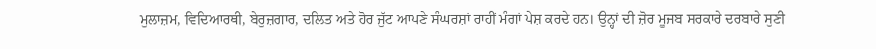ਮੁਲਾਜ਼ਮ, ਵਿਦਿਆਰਥੀ, ਬੇਰੁਜ਼ਗਾਰ, ਦਲਿਤ ਅਤੇ ਹੋਰ ਜੁੱਟ ਆਪਣੇ ਸੰਘਰਸ਼ਾਂ ਰਾਹੀਂ ਮੰਗਾਂ ਪੇਸ਼ ਕਰਦੇ ਹਨ। ਉਨ੍ਹਾਂ ਦੀ ਜ਼ੋਰ ਮੂਜਬ ਸਰਕਾਰੇ ਦਰਬਾਰੇ ਸੁਣੀ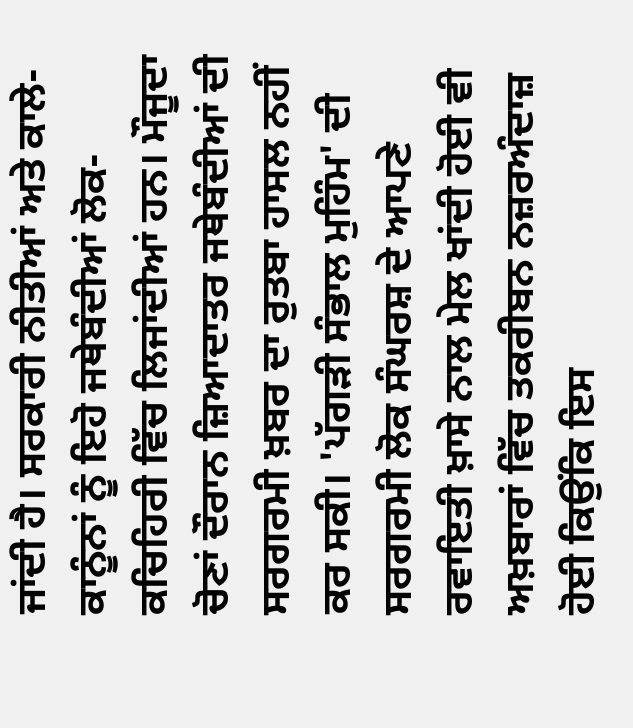ਜਾਂਦੀ ਹੈ। ਸਰਕਾਰੀ ਨੀਤੀਆਂ ਅਤੇ ਕਾਲੇ-ਕਾਨੂੰਨਾਂ ਨੂੰ ਇਹੋ ਜਥੇਬੰਦੀਆਂ ਲੋਕ-ਕਚਿਹਿਰੀ ਵਿੱਚ ਲਿਜਾਂਦੀਆਂ ਹਨ। ਮੌਜੂਦਾ ਚੋਣਾਂ ਦੌਰਾਨ ਜ਼ਿਆਦਾਤਰ ਜਥੇਬੰਦੀਆਂ ਦੀ ਸਰਗਰਮੀ ਖ਼ਬਰ ਦਾ ਰੁਤਬਾ ਹਾਸਲ ਨਹੀਂ ਕਰ ਸਕੀ। 'ਪੱਗੜੀ ਸੰਭਾਲ ਮੁਹਿੰਮ' ਦੀ ਸਰਗਰਮੀ ਲੋਕ ਸੰਘਰਸ਼ ਦੇ ਆਪਣੇ ਰਵਾਇਤੀ ਖ਼ਾਸੇ ਨਾਲ ਮੇਲ ਖਾਂਦੀ ਹੋਈ ਵੀ ਅਖ਼ਬਾਰਾਂ ਵਿੱਚ ਤਕਰੀਬਨ ਨਜ਼ਰਅੰਦਾਜ਼ ਹੋਈ ਕਿਉਂਕਿ ਇਸ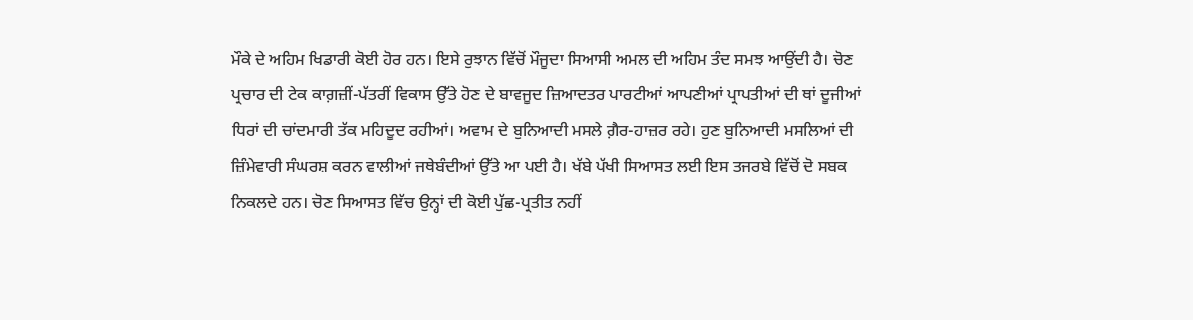ਮੌਕੇ ਦੇ ਅਹਿਮ ਖਿਡਾਰੀ ਕੋਈ ਹੋਰ ਹਨ। ਇਸੇ ਰੁਝਾਨ ਵਿੱਚੋਂ ਮੌਜੂਦਾ ਸਿਆਸੀ ਅਮਲ ਦੀ ਅਹਿਮ ਤੰਦ ਸਮਝ ਆਉਂਦੀ ਹੈ। ਚੋਣ ਪ੍ਰਚਾਰ ਦੀ ਟੇਕ ਕਾਗ਼ਜ਼ੀਂ-ਪੱਤਰੀਂ ਵਿਕਾਸ ਉੱਤੇ ਹੋਣ ਦੇ ਬਾਵਜੂਦ ਜ਼ਿਆਦਤਰ ਪਾਰਟੀਆਂ ਆਪਣੀਆਂ ਪ੍ਰਾਪਤੀਆਂ ਦੀ ਥਾਂ ਦੂਜੀਆਂ ਧਿਰਾਂ ਦੀ ਚਾਂਦਮਾਰੀ ਤੱਕ ਮਹਿਦੂਦ ਰਹੀਆਂ। ਅਵਾਮ ਦੇ ਬੁਨਿਆਦੀ ਮਸਲੇ ਗ਼ੈਰ-ਹਾਜ਼ਰ ਰਹੇ। ਹੁਣ ਬੁਨਿਆਦੀ ਮਸਲਿਆਂ ਦੀ ਜ਼ਿੰਮੇਵਾਰੀ ਸੰਘਰਸ਼ ਕਰਨ ਵਾਲੀਆਂ ਜਥੇਬੰਦੀਆਂ ਉੱਤੇ ਆ ਪਈ ਹੈ। ਖੱਬੇ ਪੱਖੀ ਸਿਆਸਤ ਲਈ ਇਸ ਤਜਰਬੇ ਵਿੱਚੋਂ ਦੋ ਸਬਕ ਨਿਕਲਦੇ ਹਨ। ਚੋਣ ਸਿਆਸਤ ਵਿੱਚ ਉਨ੍ਹਾਂ ਦੀ ਕੋਈ ਪੁੱਛ-ਪ੍ਰਤੀਤ ਨਹੀਂ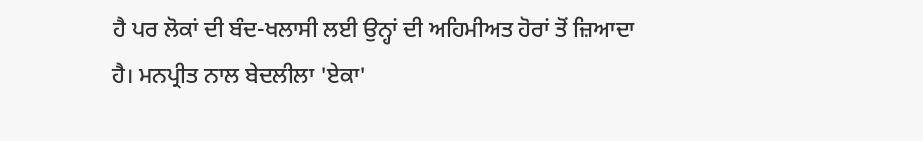ਹੈ ਪਰ ਲੋਕਾਂ ਦੀ ਬੰਦ-ਖਲਾਸੀ ਲਈ ਉਨ੍ਹਾਂ ਦੀ ਅਹਿਮੀਅਤ ਹੋਰਾਂ ਤੋਂ ਜ਼ਿਆਦਾ ਹੈ। ਮਨਪ੍ਰੀਤ ਨਾਲ ਬੇਦਲੀਲਾ 'ਏਕਾ'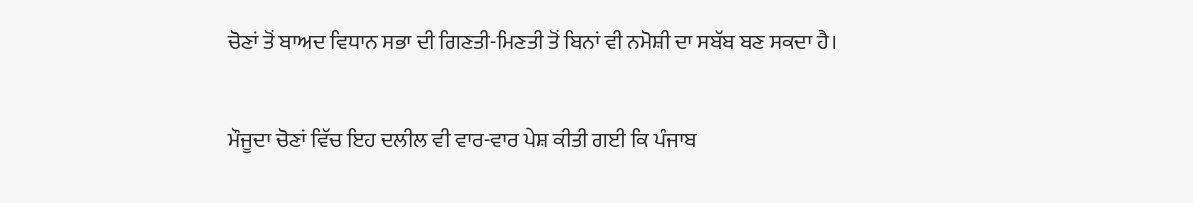ਚੋਣਾਂ ਤੋਂ ਬਾਅਦ ਵਿਧਾਨ ਸਭਾ ਦੀ ਗਿਣਤੀ-ਮਿਣਤੀ ਤੋਂ ਬਿਨਾਂ ਵੀ ਨਮੋਸ਼ੀ ਦਾ ਸਬੱਬ ਬਣ ਸਕਦਾ ਹੈ।

ਮੌਜੂਦਾ ਚੋਣਾਂ ਵਿੱਚ ਇਹ ਦਲੀਲ ਵੀ ਵਾਰ-ਵਾਰ ਪੇਸ਼ ਕੀਤੀ ਗਈ ਕਿ ਪੰਜਾਬ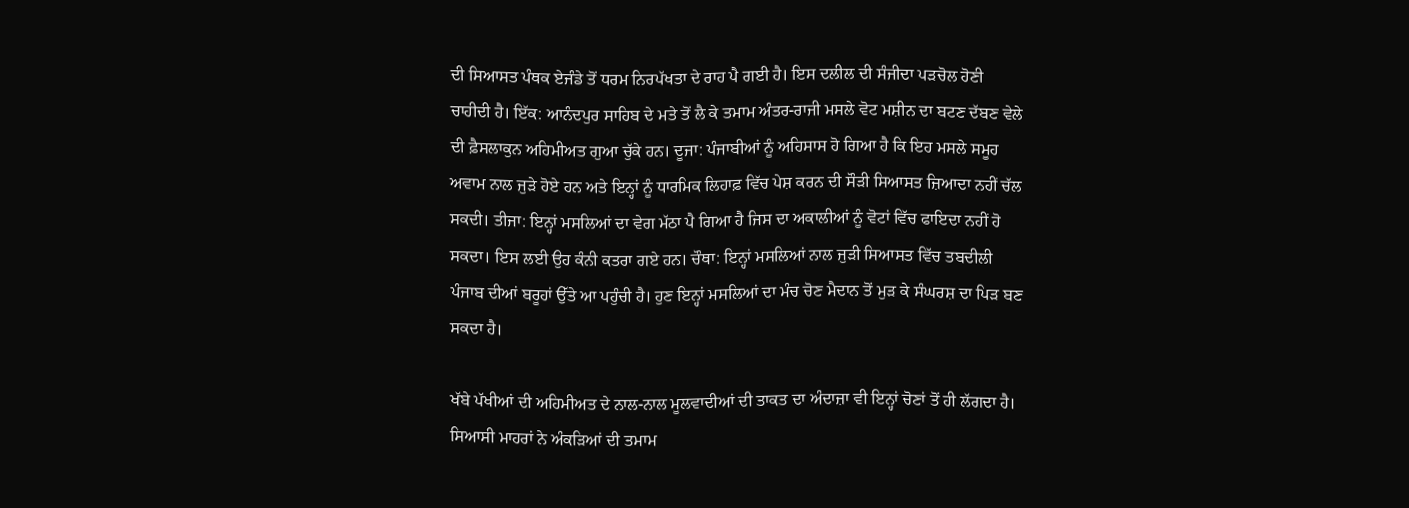ਦੀ ਸਿਆਸਤ ਪੰਥਕ ਏਜੰਡੇ ਤੋਂ ਧਰਮ ਨਿਰਪੱਖਤਾ ਦੇ ਰਾਹ ਪੈ ਗਈ ਹੈ। ਇਸ ਦਲੀਲ ਦੀ ਸੰਜੀਦਾ ਪੜਚੋਲ ਹੋਣੀ ਚਾਹੀਦੀ ਹੈ। ਇੱਕ: ਆਨੰਦਪੁਰ ਸਾਹਿਬ ਦੇ ਮਤੇ ਤੋਂ ਲੈ ਕੇ ਤਮਾਮ ਅੰਤਰ-ਰਾਜੀ ਮਸਲੇ ਵੋਟ ਮਸ਼ੀਨ ਦਾ ਬਟਣ ਦੱਬਣ ਵੇਲੇ ਦੀ ਫ਼ੈਸਲਾਕੁਨ ਅਹਿਮੀਅਤ ਗੁਆ ਚੁੱਕੇ ਹਨ। ਦੂਜਾ: ਪੰਜਾਬੀਆਂ ਨੂੰ ਅਹਿਸਾਸ ਹੋ ਗਿਆ ਹੈ ਕਿ ਇਹ ਮਸਲੇ ਸਮੂਹ ਅਵਾਮ ਨਾਲ ਜੁੜੇ ਹੋਏ ਹਨ ਅਤੇ ਇਨ੍ਹਾਂ ਨੂੰ ਧਾਰਮਿਕ ਲਿਹਾਫ਼ ਵਿੱਚ ਪੇਸ਼ ਕਰਨ ਦੀ ਸੌੜੀ ਸਿਆਸਤ ਜ਼ਿਆਦਾ ਨਹੀਂ ਚੱਲ ਸਕਦੀ। ਤੀਜਾ: ਇਨ੍ਹਾਂ ਮਸਲਿਆਂ ਦਾ ਵੇਗ ਮੱਠਾ ਪੈ ਗਿਆ ਹੈ ਜਿਸ ਦਾ ਅਕਾਲੀਆਂ ਨੂੰ ਵੋਟਾਂ ਵਿੱਚ ਫਾਇਦਾ ਨਹੀਂ ਹੋ ਸਕਦਾ। ਇਸ ਲਈ ਉਹ ਕੰਨੀ ਕਤਰਾ ਗਏ ਹਨ। ਚੌਥਾ: ਇਨ੍ਹਾਂ ਮਸਲਿਆਂ ਨਾਲ ਜੁੜੀ ਸਿਆਸਤ ਵਿੱਚ ਤਬਦੀਲੀ ਪੰਜਾਬ ਦੀਆਂ ਬਰੂਹਾਂ ਉੱਤੇ ਆ ਪਹੁੰਚੀ ਹੈ। ਹੁਣ ਇਨ੍ਹਾਂ ਮਸਲਿਆਂ ਦਾ ਮੰਚ ਚੋਣ ਮੈਦਾਨ ਤੋਂ ਮੁੜ ਕੇ ਸੰਘਰਸ਼ ਦਾ ਪਿੜ ਬਣ ਸਕਦਾ ਹੈ।

ਖੱਬੇ ਪੱਖੀਆਂ ਦੀ ਅਹਿਮੀਅਤ ਦੇ ਨਾਲ-ਨਾਲ ਮੂਲਵਾਦੀਆਂ ਦੀ ਤਾਕਤ ਦਾ ਅੰਦਾਜ਼ਾ ਵੀ ਇਨ੍ਹਾਂ ਚੋਣਾਂ ਤੋਂ ਹੀ ਲੱਗਦਾ ਹੈ। ਸਿਆਸੀ ਮਾਹਰਾਂ ਨੇ ਅੰਕੜਿਆਂ ਦੀ ਤਮਾਮ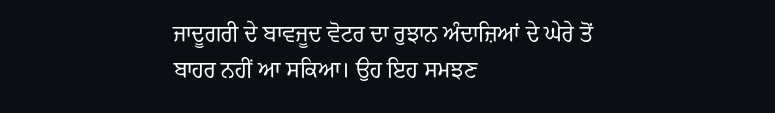ਜਾਦੂਗਰੀ ਦੇ ਬਾਵਜੂਦ ਵੋਟਰ ਦਾ ਰੁਝਾਨ ਅੰਦਾਜ਼ਿਆਂ ਦੇ ਘੇਰੇ ਤੋਂ ਬਾਹਰ ਨਹੀਂ ਆ ਸਕਿਆ। ਉਹ ਇਹ ਸਮਝਣ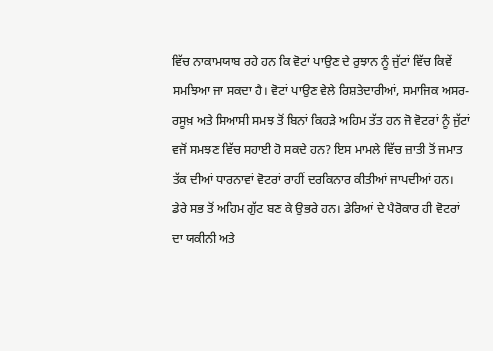ਵਿੱਚ ਨਾਕਾਮਯਾਬ ਰਹੇ ਹਨ ਕਿ ਵੋਟਾਂ ਪਾਉਣ ਦੇ ਰੁਝਾਨ ਨੂੰ ਜੁੱਟਾਂ ਵਿੱਚ ਕਿਵੇਂ ਸਮਝਿਆ ਜਾ ਸਕਦਾ ਹੈ। ਵੋਟਾਂ ਪਾਉਣ ਵੇਲੇ ਰਿਸ਼ਤੇਦਾਰੀਆਂ, ਸਮਾਜਿਕ ਅਸਰ-ਰਸੂਖ਼ ਅਤੇ ਸਿਆਸੀ ਸਮਝ ਤੋਂ ਬਿਨਾਂ ਕਿਹੜੇ ਅਹਿਮ ਤੱਤ ਹਨ ਜੋ ਵੋਟਰਾਂ ਨੂੰ ਜੁੱਟਾਂ ਵਜੋਂ ਸਮਝਣ ਵਿੱਚ ਸਹਾਈ ਹੋ ਸਕਦੇ ਹਨ? ਇਸ ਮਾਮਲੇ ਵਿੱਚ ਜ਼ਾਤੀ ਤੋਂ ਜਮਾਤ ਤੱਕ ਦੀਆਂ ਧਾਰਨਾਵਾਂ ਵੋਟਰਾਂ ਰਾਹੀਂ ਦਰਕਿਨਾਰ ਕੀਤੀਆਂ ਜਾਪਦੀਆਂ ਹਨ। ਡੇਰੇ ਸਭ ਤੋਂ ਅਹਿਮ ਗੁੱਟ ਬਣ ਕੇ ਉਭਰੇ ਹਨ। ਡੇਰਿਆਂ ਦੇ ਪੈਰੋਕਾਰ ਹੀ ਵੋਟਰਾਂ ਦਾ ਯਕੀਨੀ ਅਤੇ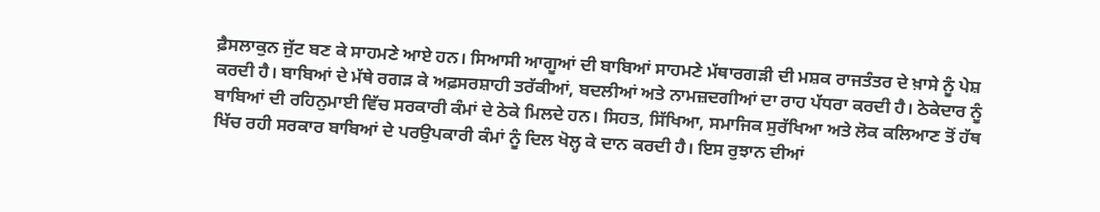ਫ਼ੈਸਲਾਕੁਨ ਜੁੱਟ ਬਣ ਕੇ ਸਾਹਮਣੇ ਆਏ ਹਨ। ਸਿਆਸੀ ਆਗੂਆਂ ਦੀ ਬਾਬਿਆਂ ਸਾਹਮਣੇ ਮੱਥਾਰਗੜੀ ਦੀ ਮਸ਼ਕ ਰਾਜਤੰਤਰ ਦੇ ਖ਼ਾਸੇ ਨੂੰ ਪੇਸ਼ ਕਰਦੀ ਹੈ। ਬਾਬਿਆਂ ਦੇ ਮੱਥੇ ਰਗੜ ਕੇ ਅਫ਼ਸਰਸ਼ਾਹੀ ਤਰੱਕੀਆਂ, ਬਦਲੀਆਂ ਅਤੇ ਨਾਮਜ਼ਦਗੀਆਂ ਦਾ ਰਾਹ ਪੱਧਰਾ ਕਰਦੀ ਹੈ। ਠੇਕੇਦਾਰ ਨੂੰ ਬਾਬਿਆਂ ਦੀ ਰਹਿਨੁਮਾਈ ਵਿੱਚ ਸਰਕਾਰੀ ਕੰਮਾਂ ਦੇ ਠੇਕੇ ਮਿਲਦੇ ਹਨ। ਸਿਹਤ, ਸਿੱਖਿਆ, ਸਮਾਜਿਕ ਸੁਰੱਖਿਆ ਅਤੇ ਲੋਕ ਕਲਿਆਣ ਤੋਂ ਹੱਥ ਖਿੱਚ ਰਹੀ ਸਰਕਾਰ ਬਾਬਿਆਂ ਦੇ ਪਰਉਪਕਾਰੀ ਕੰਮਾਂ ਨੂੰ ਦਿਲ ਖੋਲ੍ਹ ਕੇ ਦਾਨ ਕਰਦੀ ਹੈ। ਇਸ ਰੁਝਾਨ ਦੀਆਂ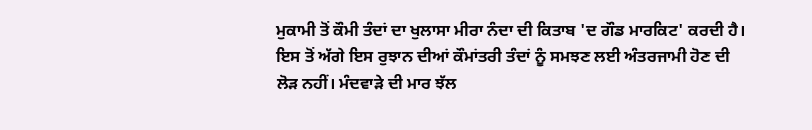ਮੁਕਾਮੀ ਤੋਂ ਕੌਮੀ ਤੰਦਾਂ ਦਾ ਖੁਲਾਸਾ ਮੀਰਾ ਨੰਦਾ ਦੀ ਕਿਤਾਬ 'ਦ ਗੌਡ ਮਾਰਕਿਟ' ਕਰਦੀ ਹੈ। ਇਸ ਤੋਂ ਅੱਗੇ ਇਸ ਰੁਝਾਨ ਦੀਆਂ ਕੌਮਾਂਤਰੀ ਤੰਦਾਂ ਨੂੰ ਸਮਝਣ ਲਈ ਅੰਤਰਜਾਮੀ ਹੋਣ ਦੀ ਲੋੜ ਨਹੀਂ। ਮੰਦਵਾੜੇ ਦੀ ਮਾਰ ਝੱਲ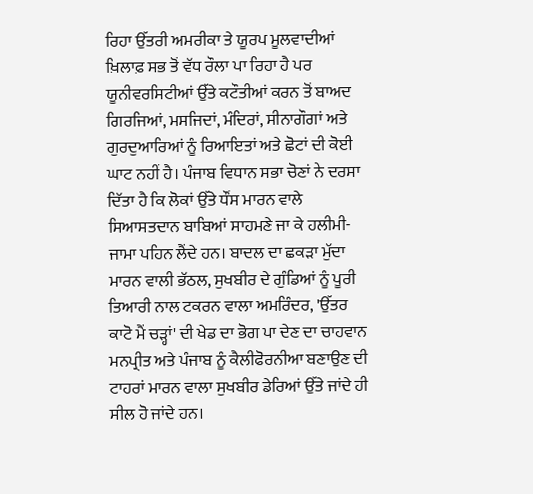ਰਿਹਾ ਉੱਤਰੀ ਅਮਰੀਕਾ ਤੇ ਯੂਰਪ ਮੂਲਵਾਦੀਆਂ ਖ਼ਿਲਾਫ਼ ਸਭ ਤੋਂ ਵੱਧ ਰੌਲਾ ਪਾ ਰਿਹਾ ਹੈ ਪਰ ਯੂਨੀਵਰਸਿਟੀਆਂ ਉੱਤੇ ਕਟੌਤੀਆਂ ਕਰਨ ਤੋਂ ਬਾਅਦ ਗਿਰਜਿਆਂ, ਮਸਜਿਦਾਂ, ਮੰਦਿਰਾਂ, ਸੀਨਾਗੌਗਾਂ ਅਤੇ ਗੁਰਦੁਆਰਿਆਂ ਨੂੰ ਰਿਆਇਤਾਂ ਅਤੇ ਛੋਟਾਂ ਦੀ ਕੋਈ ਘਾਟ ਨਹੀਂ ਹੈ। ਪੰਜਾਬ ਵਿਧਾਨ ਸਭਾ ਚੋਣਾਂ ਨੇ ਦਰਸਾ ਦਿੱਤਾ ਹੈ ਕਿ ਲੋਕਾਂ ਉੱਤੇ ਧੌਂਸ ਮਾਰਨ ਵਾਲੇ ਸਿਆਸਤਦਾਨ ਬਾਬਿਆਂ ਸਾਹਮਣੇ ਜਾ ਕੇ ਹਲੀਮੀ-ਜਾਮਾ ਪਹਿਨ ਲੈਂਦੇ ਹਨ। ਬਾਦਲ ਦਾ ਛਕੜਾ ਮੁੱਦਾ ਮਾਰਨ ਵਾਲੀ ਭੱਠਲ, ਸੁਖਬੀਰ ਦੇ ਗੁੰਡਿਆਂ ਨੂੰ ਪੂਰੀ ਤਿਆਰੀ ਨਾਲ ਟਕਰਨ ਵਾਲਾ ਅਮਰਿੰਦਰ, 'ਉੱਤਰ ਕਾਟੋ ਮੈਂ ਚੜ੍ਹਾਂ' ਦੀ ਖੇਡ ਦਾ ਭੋਗ ਪਾ ਦੇਣ ਦਾ ਚਾਹਵਾਨ ਮਨਪ੍ਰੀਤ ਅਤੇ ਪੰਜਾਬ ਨੂੰ ਕੈਲੀਫੋਰਨੀਆ ਬਣਾਉਣ ਦੀ ਟਾਹਰਾਂ ਮਾਰਨ ਵਾਲਾ ਸੁਖਬੀਰ ਡੇਰਿਆਂ ਉੱਤੇ ਜਾਂਦੇ ਹੀ ਸੀਲ ਹੋ ਜਾਂਦੇ ਹਨ।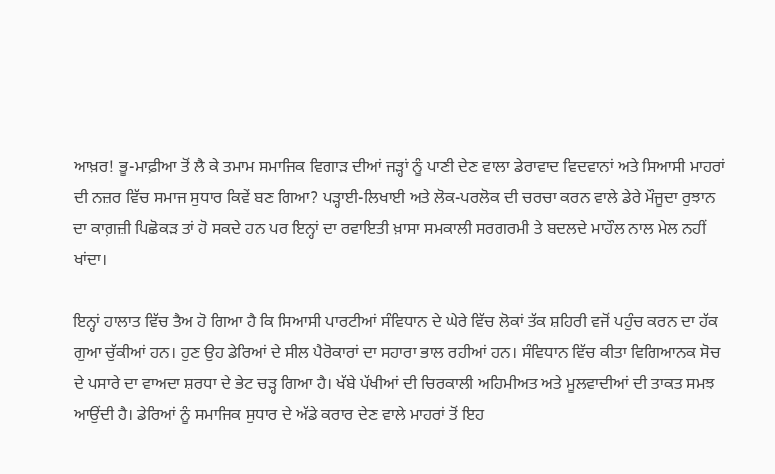ਆਖ਼ਰ! ਭੂ-ਮਾਫ਼ੀਆ ਤੋਂ ਲੈ ਕੇ ਤਮਾਮ ਸਮਾਜਿਕ ਵਿਗਾੜ ਦੀਆਂ ਜੜ੍ਹਾਂ ਨੂੰ ਪਾਣੀ ਦੇਣ ਵਾਲਾ ਡੇਰਾਵਾਦ ਵਿਦਵਾਨਾਂ ਅਤੇ ਸਿਆਸੀ ਮਾਹਰਾਂ ਦੀ ਨਜ਼ਰ ਵਿੱਚ ਸਮਾਜ ਸੁਧਾਰ ਕਿਵੇਂ ਬਣ ਗਿਆ? ਪੜ੍ਹਾਈ-ਲਿਖਾਈ ਅਤੇ ਲੋਕ-ਪਰਲੋਕ ਦੀ ਚਰਚਾ ਕਰਨ ਵਾਲੇ ਡੇਰੇ ਮੌਜੂਦਾ ਰੁਝਾਨ ਦਾ ਕਾਗ਼ਜ਼ੀ ਪਿਛੋਕੜ ਤਾਂ ਹੋ ਸਕਦੇ ਹਨ ਪਰ ਇਨ੍ਹਾਂ ਦਾ ਰਵਾਇਤੀ ਖ਼ਾਸਾ ਸਮਕਾਲੀ ਸਰਗਰਮੀ ਤੇ ਬਦਲਦੇ ਮਾਹੌਲ ਨਾਲ ਮੇਲ ਨਹੀਂ ਖਾਂਦਾ।

ਇਨ੍ਹਾਂ ਹਾਲਾਤ ਵਿੱਚ ਤੈਅ ਹੋ ਗਿਆ ਹੈ ਕਿ ਸਿਆਸੀ ਪਾਰਟੀਆਂ ਸੰਵਿਧਾਨ ਦੇ ਘੇਰੇ ਵਿੱਚ ਲੋਕਾਂ ਤੱਕ ਸ਼ਹਿਰੀ ਵਜੋਂ ਪਹੁੰਚ ਕਰਨ ਦਾ ਹੱਕ ਗੁਆ ਚੁੱਕੀਆਂ ਹਨ। ਹੁਣ ਉਹ ਡੇਰਿਆਂ ਦੇ ਸੀਲ ਪੈਰੋਕਾਰਾਂ ਦਾ ਸਹਾਰਾ ਭਾਲ ਰਹੀਆਂ ਹਨ। ਸੰਵਿਧਾਨ ਵਿੱਚ ਕੀਤਾ ਵਿਗਿਆਨਕ ਸੋਚ ਦੇ ਪਸਾਰੇ ਦਾ ਵਾਅਦਾ ਸ਼ਰਧਾ ਦੇ ਭੇਟ ਚੜ੍ਹ ਗਿਆ ਹੈ। ਖੱਬੇ ਪੱਖੀਆਂ ਦੀ ਚਿਰਕਾਲੀ ਅਹਿਮੀਅਤ ਅਤੇ ਮੂਲਵਾਦੀਆਂ ਦੀ ਤਾਕਤ ਸਮਝ ਆਉਂਦੀ ਹੈ। ਡੇਰਿਆਂ ਨੂੰ ਸਮਾਜਿਕ ਸੁਧਾਰ ਦੇ ਅੱਡੇ ਕਰਾਰ ਦੇਣ ਵਾਲੇ ਮਾਹਰਾਂ ਤੋਂ ਇਹ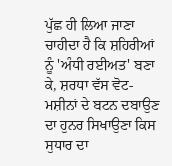ਪੁੱਛ ਹੀ ਲਿਆ ਜਾਣਾ ਚਾਹੀਦਾ ਹੈ ਕਿ ਸ਼ਹਿਰੀਆਂ ਨੂੰ 'ਅੰਧੀ ਰਈਅਤ' ਬਣਾ ਕੇ, ਸ਼ਰਧਾ ਵੱਸ ਵੋਟ-ਮਸ਼ੀਨਾਂ ਦੇ ਬਟਨ ਦਬਾਉਣ ਦਾ ਹੁਨਰ ਸਿਖਾਉਣਾ ਕਿਸ ਸੁਧਾਰ ਦਾ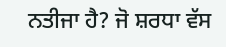ਨਤੀਜਾ ਹੈ? ਜੋ ਸ਼ਰਧਾ ਵੱਸ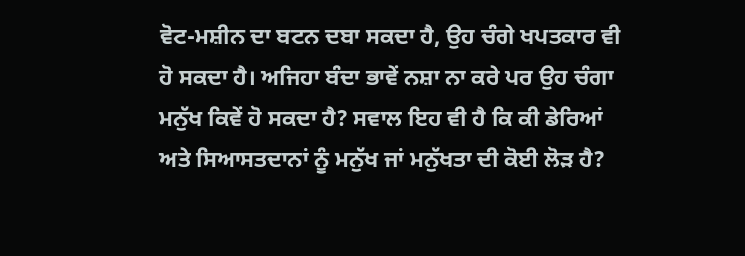ਵੋਟ-ਮਸ਼ੀਨ ਦਾ ਬਟਨ ਦਬਾ ਸਕਦਾ ਹੈ, ਉਹ ਚੰਗੇ ਖਪਤਕਾਰ ਵੀ ਹੋ ਸਕਦਾ ਹੈ। ਅਜਿਹਾ ਬੰਦਾ ਭਾਵੇਂ ਨਸ਼ਾ ਨਾ ਕਰੇ ਪਰ ਉਹ ਚੰਗਾ ਮਨੁੱਖ ਕਿਵੇਂ ਹੋ ਸਕਦਾ ਹੈ? ਸਵਾਲ ਇਹ ਵੀ ਹੈ ਕਿ ਕੀ ਡੇਰਿਆਂ ਅਤੇ ਸਿਆਸਤਦਾਨਾਂ ਨੂੰ ਮਨੁੱਖ ਜਾਂ ਮਨੁੱਖਤਾ ਦੀ ਕੋਈ ਲੋੜ ਹੈ?